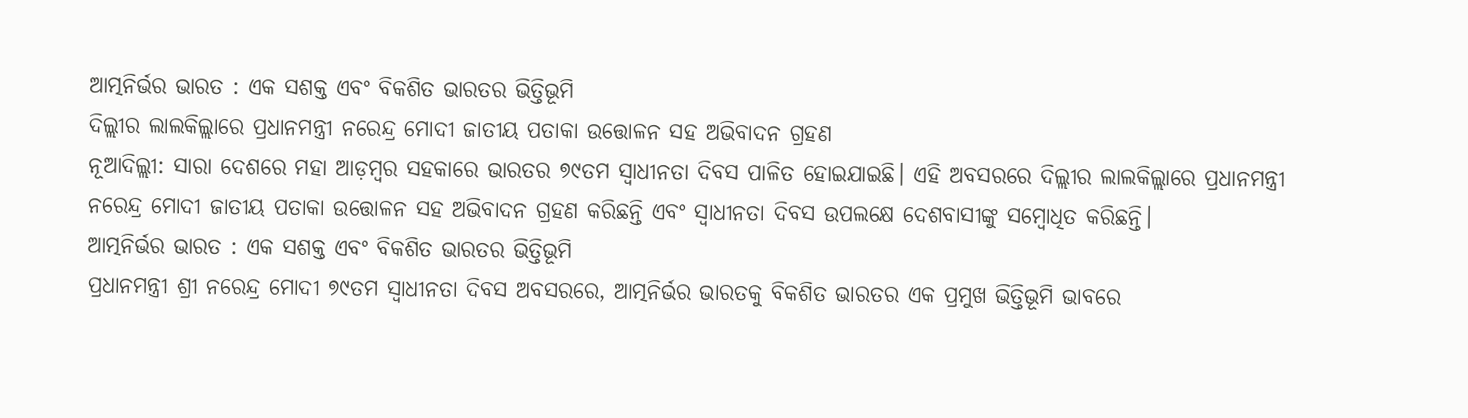ଆତ୍ମନିର୍ଭର ଭାରତ : ଏକ ସଶକ୍ତ ଏବଂ ବିକଶିତ ଭାରତର ଭିତ୍ତିଭୂମି
ଦିଲ୍ଲୀର ଲାଲକିଲ୍ଲାରେ ପ୍ରଧାନମନ୍ତ୍ରୀ ନରେନ୍ଦ୍ର ମୋଦୀ ଜାତୀୟ ପତାକା ଉତ୍ତୋଳନ ସହ ଅଭିବାଦନ ଗ୍ରହଣ
ନୂଆଦିଲ୍ଲୀ: ସାରା ଦେଶରେ ମହା ଆଡ଼ମ୍ବର ସହକାରେ ଭାରତର ୭୯ତମ ସ୍ୱାଧୀନତା ଦିବସ ପାଳିତ ହୋଇଯାଇଛି। ଏହି ଅବସରରେ ଦିଲ୍ଲୀର ଲାଲକିଲ୍ଲାରେ ପ୍ରଧାନମନ୍ତ୍ରୀ ନରେନ୍ଦ୍ର ମୋଦୀ ଜାତୀୟ ପତାକା ଉତ୍ତୋଳନ ସହ ଅଭିବାଦନ ଗ୍ରହଣ କରିଛନ୍ତି ଏବଂ ସ୍ବାଧୀନତା ଦିବସ ଉପଲକ୍ଷେ ଦେଶବାସୀଙ୍କୁ ସମ୍ବୋଧିତ କରିଛନ୍ତି।
ଆତ୍ମନିର୍ଭର ଭାରତ : ଏକ ସଶକ୍ତ ଏବଂ ବିକଶିତ ଭାରତର ଭିତ୍ତିଭୂମି
ପ୍ରଧାନମନ୍ତ୍ରୀ ଶ୍ରୀ ନରେନ୍ଦ୍ର ମୋଦୀ ୭୯ତମ ସ୍ୱାଧୀନତା ଦିବସ ଅବସରରେ, ଆତ୍ମନିର୍ଭର ଭାରତକୁ ବିକଶିତ ଭାରତର ଏକ ପ୍ରମୁଖ ଭିତ୍ତିଭୂମି ଭାବରେ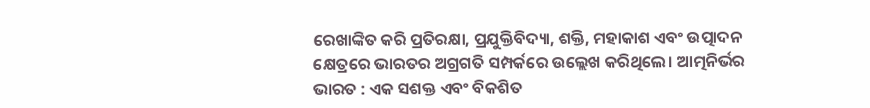ରେଖାଙ୍କିତ କରି ପ୍ରତିରକ୍ଷା, ପ୍ରଯୁକ୍ତିବିଦ୍ୟା, ଶକ୍ତି, ମହାକାଶ ଏବଂ ଉତ୍ପାଦନ କ୍ଷେତ୍ରରେ ଭାରତର ଅଗ୍ରଗତି ସମ୍ପର୍କରେ ଉଲ୍ଲେଖ କରିଥିଲେ। ଆତ୍ମନିର୍ଭର ଭାରତ : ଏକ ସଶକ୍ତ ଏବଂ ବିକଶିତ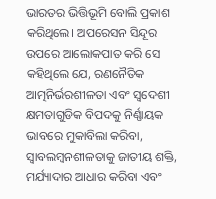ଭାରତର ଭିତ୍ତିଭୂମି ବୋଲି ପ୍ରକାଶ କରିଥିଲେ। ଅପରେସନ ସିନ୍ଦୂର ଉପରେ ଆଲୋକପାତ କରି ସେ କହିଥିଲେ ଯେ, ରଣନୈତିକ ଆତ୍ମନିର୍ଭରଶୀଳତା ଏବଂ ସ୍ୱଦେଶୀ କ୍ଷମତାଗୁଡିକ ବିପଦକୁ ନିର୍ଣ୍ଣାୟକ ଭାବରେ ମୁକାବିଲା କରିବା, ସ୍ୱାବଲମ୍ବନଶୀଳତାକୁ ଜାତୀୟ ଶକ୍ତି, ମର୍ଯ୍ୟାଦାର ଆଧାର କରିବା ଏବଂ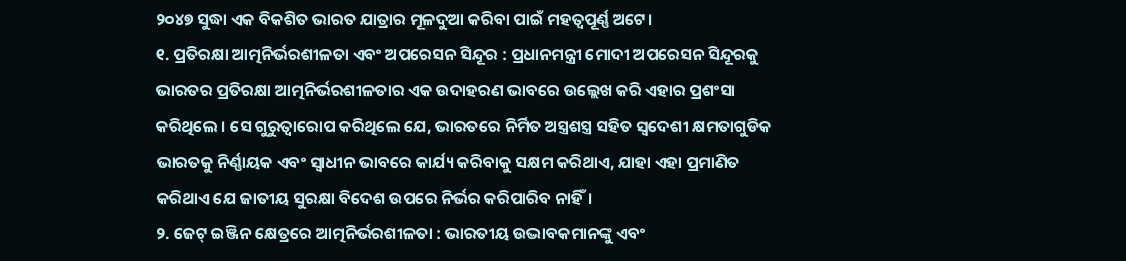୨୦୪୭ ସୁଦ୍ଧା ଏକ ବିକଶିତ ଭାରତ ଯାତ୍ରାର ମୂଳଦୁଆ କରିବା ପାଇଁ ମହତ୍ଵପୂର୍ଣ୍ଣ ଅଟେ।
୧. ପ୍ରତିରକ୍ଷା ଆତ୍ମନିର୍ଭରଶୀଳତା ଏବଂ ଅପରେସନ ସିନ୍ଦୂର : ପ୍ରଧାନମନ୍ତ୍ରୀ ମୋଦୀ ଅପରେସନ ସିନ୍ଦୂରକୁ ଭାରତର ପ୍ରତିରକ୍ଷା ଆତ୍ମନିର୍ଭରଶୀଳତାର ଏକ ଉଦାହରଣ ଭାବରେ ଉଲ୍ଲେଖ କରି ଏହାର ପ୍ରଶଂସା କରିଥିଲେ । ସେ ଗୁରୁତ୍ୱାରୋପ କରିଥିଲେ ଯେ, ଭାରତରେ ନିର୍ମିତ ଅସ୍ତ୍ରଶସ୍ତ୍ର ସହିତ ସ୍ୱଦେଶୀ କ୍ଷମତାଗୁଡିକ ଭାରତକୁ ନିର୍ଣ୍ଣାୟକ ଏବଂ ସ୍ୱାଧୀନ ଭାବରେ କାର୍ଯ୍ୟ କରିବାକୁ ସକ୍ଷମ କରିଥାଏ, ଯାହା ଏହା ପ୍ରମାଣିତ କରିଥାଏ ଯେ ଜାତୀୟ ସୁରକ୍ଷା ବିଦେଶ ଉପରେ ନିର୍ଭର କରିପାରିବ ନାହିଁ।
୨. ଜେଟ୍ ଇଞ୍ଜିନ କ୍ଷେତ୍ରରେ ଆତ୍ମନିର୍ଭରଶୀଳତା : ଭାରତୀୟ ଉଦ୍ଭାବକମାନଙ୍କୁ ଏବଂ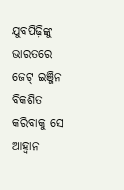ଯୁବପିଢ଼ିଙ୍କୁ ଭାରତରେ ଜେଟ୍ ଇଞ୍ଜିନ ବିକଶିତ କରିବାକୁ ସେ ଆହ୍ୱାନ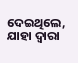ଦେଇଥିଲେ, ଯାହା ଦ୍ଵାରା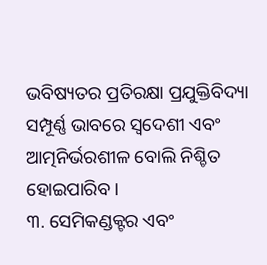ଭବିଷ୍ୟତର ପ୍ରତିରକ୍ଷା ପ୍ରଯୁକ୍ତିବିଦ୍ୟା ସମ୍ପୂର୍ଣ୍ଣ ଭାବରେ ସ୍ୱଦେଶୀ ଏବଂ ଆତ୍ମନିର୍ଭରଶୀଳ ବୋଲି ନିଶ୍ଚିତ ହୋଇପାରିବ ।
୩. ସେମିକଣ୍ଡକ୍ଟର ଏବଂ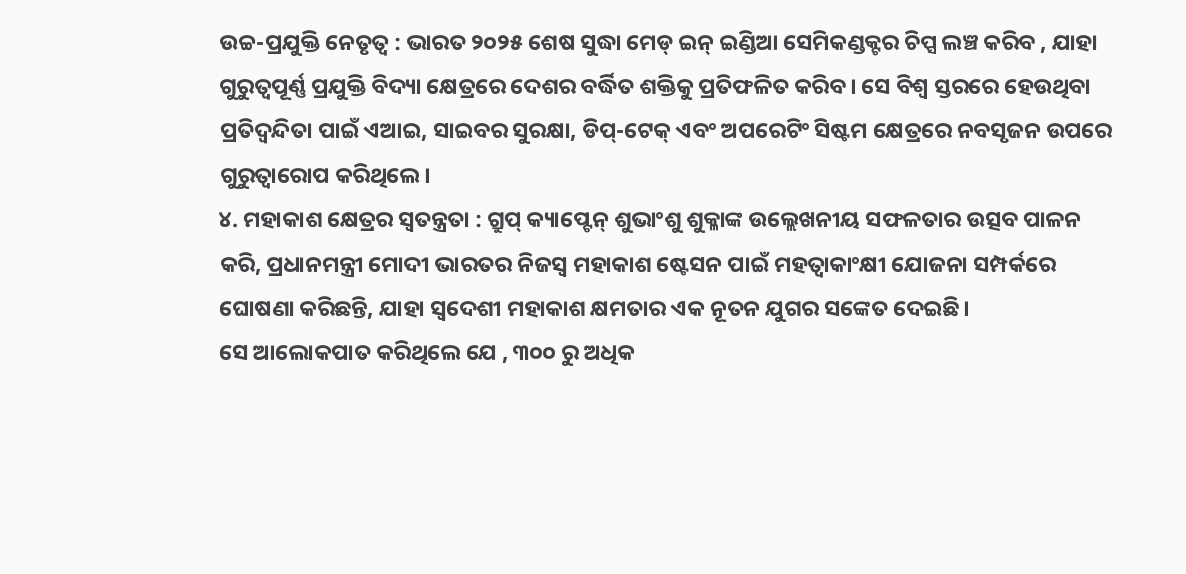ଉଚ୍ଚ-ପ୍ରଯୁକ୍ତି ନେତୃତ୍ୱ : ଭାରତ ୨୦୨୫ ଶେଷ ସୁଦ୍ଧା ମେଡ୍ ଇନ୍ ଇଣ୍ଡିଆ ସେମିକଣ୍ଡକ୍ଟର ଚିପ୍ସ ଲଞ୍ଚ କରିବ , ଯାହା ଗୁରୁତ୍ୱପୂର୍ଣ୍ଣ ପ୍ରଯୁକ୍ତି ବିଦ୍ୟା କ୍ଷେତ୍ରରେ ଦେଶର ବର୍ଦ୍ଧିତ ଶକ୍ତିକୁ ପ୍ରତିଫଳିତ କରିବ। ସେ ବିଶ୍ୱ ସ୍ତରରେ ହେଉଥିବା ପ୍ରତିଦ୍ଵନ୍ଦିତା ପାଇଁ ଏଆଇ, ସାଇବର ସୁରକ୍ଷା, ଡିପ୍-ଟେକ୍ ଏବଂ ଅପରେଟିଂ ସିଷ୍ଟମ କ୍ଷେତ୍ରରେ ନବସୃଜନ ଉପରେ ଗୁରୁତ୍ୱାରୋପ କରିଥିଲେ।
୪. ମହାକାଶ କ୍ଷେତ୍ରର ସ୍ୱତନ୍ତ୍ରତା : ଗ୍ରୁପ୍ କ୍ୟାପ୍ଟେନ୍ ଶୁଭାଂଶୁ ଶୁକ୍ଳାଙ୍କ ଉଲ୍ଲେଖନୀୟ ସଫଳତାର ଉତ୍ସବ ପାଳନ କରି, ପ୍ରଧାନମନ୍ତ୍ରୀ ମୋଦୀ ଭାରତର ନିଜସ୍ୱ ମହାକାଶ ଷ୍ଟେସନ ପାଇଁ ମହତ୍ୱାକାଂକ୍ଷୀ ଯୋଜନା ସମ୍ପର୍କରେ ଘୋଷଣା କରିଛନ୍ତି, ଯାହା ସ୍ୱଦେଶୀ ମହାକାଶ କ୍ଷମତାର ଏକ ନୂତନ ଯୁଗର ସଙ୍କେତ ଦେଇଛି।
ସେ ଆଲୋକପାତ କରିଥିଲେ ଯେ , ୩୦୦ ରୁ ଅଧିକ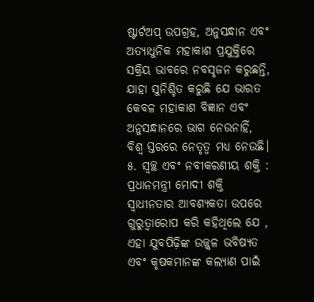ଷ୍ଟାର୍ଟଅପ୍ ଉପଗ୍ରହ, ଅନୁସନ୍ଧାନ ଏବଂ ଅତ୍ୟାଧୁନିକ ମହାକାଶ ପ୍ରଯୁକ୍ତିରେ ସକ୍ରିୟ ଭାବରେ ନବସୃଜନ କରୁଛନ୍ତି, ଯାହା ସୁନିଶ୍ଚିତ କରୁଛି ଯେ ଭାରତ କେବଳ ମହାକାଶ ବିଜ୍ଞାନ ଏବଂ ଅନୁସନ୍ଧାନରେ ଭାଗ ନେଉନାହିଁ, ବିଶ୍ୱ ସ୍ତରରେ ନେତୃତ୍ୱ ମଧ୍ୟ ନେଉଛି।
୫. ସ୍ୱଚ୍ଛ ଏବଂ ନବୀକରଣୀୟ ଶକ୍ତି : ପ୍ରଧାନମନ୍ତ୍ରୀ ମୋଦୀ ଶକ୍ତି ସ୍ୱାଧୀନତାର ଆବଶ୍ୟକତା ଉପରେ ଗୁରୁତ୍ୱାରୋପ କରି କହିଥିଲେ ଯେ , ଏହା ଯୁବପିଢ଼ିଙ୍କ ଉଜ୍ଜ୍ୱଳ ଭବିଷ୍ୟତ ଏବଂ କୃଷକମାନଙ୍କ କଲ୍ୟାଣ ପାଇଁ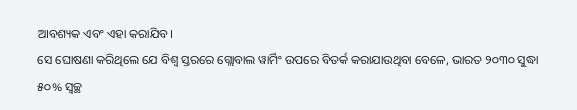ଆବଶ୍ୟକ ଏବଂ ଏହା କରାଯିବ।
ସେ ଘୋଷଣା କରିଥିଲେ ଯେ ବିଶ୍ୱ ସ୍ତରରେ ଗ୍ଲୋବାଲ ୱାର୍ମିଂ ଉପରେ ବିତର୍କ କରାଯାଉଥିବା ବେଳେ, ଭାରତ ୨୦୩୦ ସୁଦ୍ଧା ୫୦% ସ୍ୱଚ୍ଛ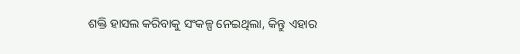ଶକ୍ତି ହାସଲ କରିବାକୁ ସଂକଳ୍ପ ନେଇଥିଲା, କିନ୍ତୁ ଏହାର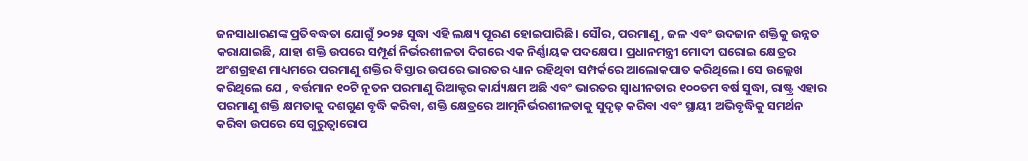ଜନସାଧାରଣଙ୍କ ପ୍ରତିବଦ୍ଧତା ଯୋଗୁଁ ୨୦୨୫ ସୁଦ୍ଧା ଏହି ଲକ୍ଷ୍ୟ ପୂରଣ ହୋଇପାରିଛି। ସୌର, ପରମାଣୁ, ଜଳ ଏବଂ ଉଦଜାନ ଶକ୍ତିକୁ ଉନ୍ନତ କରାଯାଇଛି, ଯାହା ଶକ୍ତି ଉପରେ ସମ୍ପୂର୍ଣ ନିର୍ଭରଶୀଳତା ଦିଗରେ ଏକ ନିର୍ଣ୍ଣାୟକ ପଦକ୍ଷେପ। ପ୍ରଧାନମନ୍ତ୍ରୀ ମୋଦୀ ଘରୋଇ କ୍ଷେତ୍ରର ଅଂଶଗ୍ରହଣ ମାଧ୍ୟମରେ ପରମାଣୁ ଶକ୍ତିର ବିସ୍ତାର ଉପରେ ଭାରତର ଧ୍ୟାନ ରହିଥିବା ସମ୍ପର୍କରେ ଆଲୋକପାତ କରିଥିଲେ। ସେ ଉଲ୍ଲେଖ କରିଥିଲେ ଯେ , ବର୍ତ୍ତମାନ ୧୦ଟି ନୂତନ ପରମାଣୁ ରିଆକ୍ଟର କାର୍ଯ୍ୟକ୍ଷମ ଅଛି ଏବଂ ଭାରତର ସ୍ୱାଧୀନତାର ୧୦୦ତମ ବର୍ଷ ସୁଦ୍ଧା, ରାଷ୍ଟ୍ର ଏହାର ପରମାଣୁ ଶକ୍ତି କ୍ଷମତାକୁ ଦଶଗୁଣ ବୃଦ୍ଧି କରିବା, ଶକ୍ତି କ୍ଷେତ୍ରରେ ଆତ୍ମନିର୍ଭରଶୀଳତାକୁ ସୁଦୃଢ଼ କରିବା ଏବଂ ସ୍ଥାୟୀ ଅଭିବୃଦ୍ଧିକୁ ସମର୍ଥନ କରିବା ଉପରେ ସେ ଗୁରୁତ୍ୱାରୋପ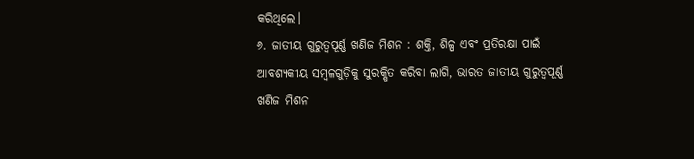କରିଥିଲେ।
୬. ଜାତୀୟ ଗୁରୁତ୍ୱପୂର୍ଣ୍ଣ ଖଣିଜ ମିଶନ : ଶକ୍ତି, ଶିଳ୍ପ ଏବଂ ପ୍ରତିରକ୍ଷା ପାଇଁ ଆବଶ୍ୟକୀୟ ସମ୍ବଳଗୁଡ଼ିକୁ ସୁରକ୍ଷିତ କରିବା ଲାଗି, ଭାରତ ଜାତୀୟ ଗୁରୁତ୍ୱପୂର୍ଣ୍ଣ ଖଣିଜ ମିଶନ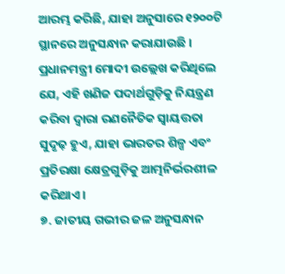ଆରମ୍ଭ କରିଛି, ଯାହା ଅନୁସାରେ ୧୨୦୦ଟି ସ୍ଥାନରେ ଅନୁସନ୍ଧାନ କରାଯାଉଛି । ପ୍ରଧାନମନ୍ତ୍ରୀ ମୋଦୀ ଉଲ୍ଲେଖ କରିଥିଲେ ଯେ, ଏହି ଖଣିଜ ପଦାର୍ଥଗୁଡ଼ିକୁ ନିୟନ୍ତ୍ରଣ କରିବା ଦ୍ୱାରା ରଣନୈତିକ ସ୍ୱାୟତ୍ତତା ସୁଦୃଢ଼ ହୁଏ, ଯାହା ଭାରତର ଶିଳ୍ପ ଏବଂ ପ୍ରତିରକ୍ଷା କ୍ଷେତ୍ରଗୁଡ଼ିକୁ ଆତ୍ମନିର୍ଭରଶୀଳ କରିଥାଏ।
୭. ଜାତୀୟ ଗଭୀର ଜଳ ଅନୁସନ୍ଧାନ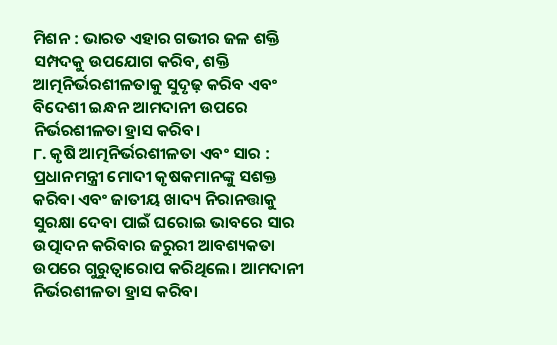ମିଶନ : ଭାରତ ଏହାର ଗଭୀର ଜଳ ଶକ୍ତି ସମ୍ପଦକୁ ଉପଯୋଗ କରିବ, ଶକ୍ତି ଆତ୍ମନିର୍ଭରଶୀଳତାକୁ ସୁଦୃଢ଼ କରିବ ଏବଂ ବିଦେଶୀ ଇନ୍ଧନ ଆମଦାନୀ ଉପରେ ନିର୍ଭରଶୀଳତା ହ୍ରାସ କରିବ।
୮. କୃଷି ଆତ୍ମନିର୍ଭରଶୀଳତା ଏବଂ ସାର : ପ୍ରଧାନମନ୍ତ୍ରୀ ମୋଦୀ କୃଷକମାନଙ୍କୁ ସଶକ୍ତ କରିବା ଏବଂ ଜାତୀୟ ଖାଦ୍ୟ ନିରାନତ୍ତାକୁ ସୁରକ୍ଷା ଦେବା ପାଇଁ ଘରୋଇ ଭାବରେ ସାର ଉତ୍ପାଦନ କରିବାର ଜରୁରୀ ଆବଶ୍ୟକତା ଉପରେ ଗୁରୁତ୍ୱାରୋପ କରିଥିଲେ। ଆମଦାନୀ ନିର୍ଭରଶୀଳତା ହ୍ରାସ କରିବା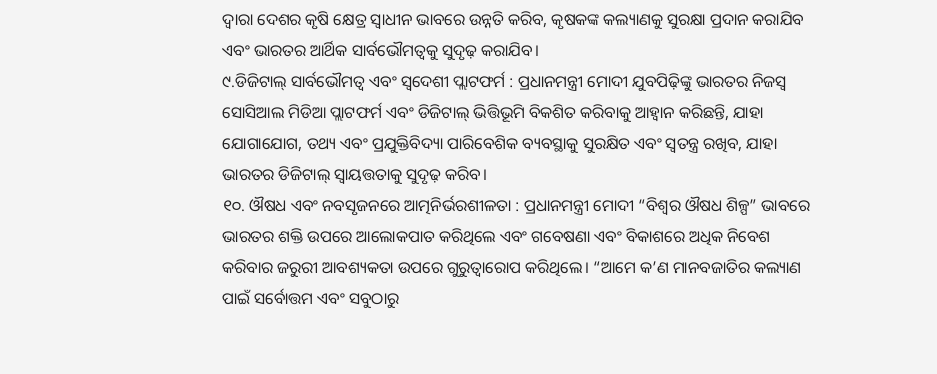ଦ୍ୱାରା ଦେଶର କୃଷି କ୍ଷେତ୍ର ସ୍ୱାଧୀନ ଭାବରେ ଉନ୍ନତି କରିବ, କୃଷକଙ୍କ କଲ୍ୟାଣକୁ ସୁରକ୍ଷା ପ୍ରଦାନ କରାଯିବ ଏବଂ ଭାରତର ଆର୍ଥିକ ସାର୍ବଭୌମତ୍ୱକୁ ସୁଦୃଢ଼ କରାଯିବ।
୯.ଡିଜିଟାଲ୍ ସାର୍ବଭୌମତ୍ୱ ଏବଂ ସ୍ୱଦେଶୀ ପ୍ଲାଟଫର୍ମ : ପ୍ରଧାନମନ୍ତ୍ରୀ ମୋଦୀ ଯୁବପିଢ଼ିଙ୍କୁ ଭାରତର ନିଜସ୍ୱ ସୋସିଆଲ ମିଡିଆ ପ୍ଲାଟଫର୍ମ ଏବଂ ଡିଜିଟାଲ୍ ଭିତ୍ତିଭୂମି ବିକଶିତ କରିବାକୁ ଆହ୍ୱାନ କରିଛନ୍ତି, ଯାହା ଯୋଗାଯୋଗ, ତଥ୍ୟ ଏବଂ ପ୍ରଯୁକ୍ତିବିଦ୍ୟା ପାରିବେଶିକ ବ୍ୟବସ୍ଥାକୁ ସୁରକ୍ଷିତ ଏବଂ ସ୍ଵତନ୍ତ୍ର ରଖିବ, ଯାହା ଭାରତର ଡିଜିଟାଲ୍ ସ୍ୱାୟତ୍ତତାକୁ ସୁଦୃଢ଼ କରିବ।
୧୦. ଔଷଧ ଏବଂ ନବସୃଜନରେ ଆତ୍ମନିର୍ଭରଶୀଳତା : ପ୍ରଧାନମନ୍ତ୍ରୀ ମୋଦୀ “ବିଶ୍ୱର ଔଷଧ ଶିଳ୍ପ” ଭାବରେ ଭାରତର ଶକ୍ତି ଉପରେ ଆଲୋକପାତ କରିଥିଲେ ଏବଂ ଗବେଷଣା ଏବଂ ବିକାଶରେ ଅଧିକ ନିବେଶ କରିବାର ଜରୁରୀ ଆବଶ୍ୟକତା ଉପରେ ଗୁରୁତ୍ୱାରୋପ କରିଥିଲେ। “ଆମେ କ’ଣ ମାନବଜାତିର କଲ୍ୟାଣ ପାଇଁ ସର୍ବୋତ୍ତମ ଏବଂ ସବୁଠାରୁ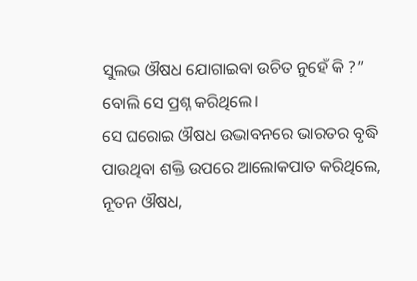ସୁଲଭ ଔଷଧ ଯୋଗାଇବା ଉଚିତ ନୁହେଁ କି ?” ବୋଲି ସେ ପ୍ରଶ୍ନ କରିଥିଲେ।
ସେ ଘରୋଇ ଔଷଧ ଉଦ୍ଭାବନରେ ଭାରତର ବୃଦ୍ଧି ପାଉଥିବା ଶକ୍ତି ଉପରେ ଆଲୋକପାତ କରିଥିଲେ, ନୂତନ ଔଷଧ,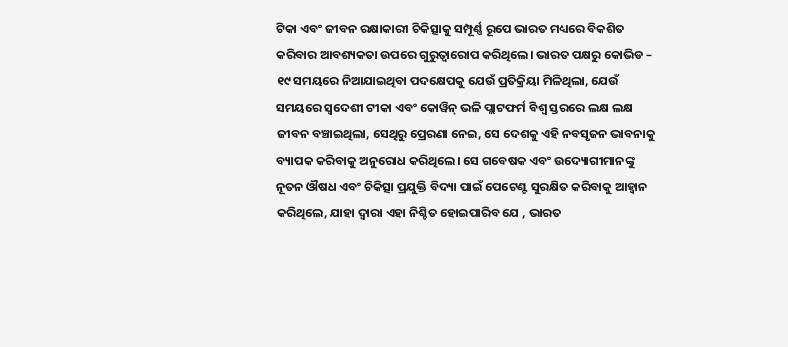ଟିକା ଏବଂ ଜୀବନ ରକ୍ଷାକାରୀ ଚିକିତ୍ସାକୁ ସମ୍ପୂର୍ଣ୍ଣ ରୂପେ ଭାରତ ମଧ୍ୟରେ ବିକଶିତ କରିବାର ଆବଶ୍ୟକତା ଉପରେ ଗୁରୁତ୍ୱାରୋପ କରିଥିଲେ। ଭାରତ ପକ୍ଷରୁ କୋଭିଡ – ୧୯ ସମୟରେ ନିଆଯାଇଥିବା ପଦକ୍ଷେପକୁ ଯେଉଁ ପ୍ରତିକ୍ରିୟା ମିଳିଥିଲା, ଯେଉଁ ସମୟରେ ସ୍ୱଦେଶୀ ଟୀକା ଏବଂ କୋୱିନ୍ ଭଳି ପ୍ଲାଟଫର୍ମ ବିଶ୍ୱ ସ୍ତରରେ ଲକ୍ଷ ଲକ୍ଷ ଜୀବନ ବଞ୍ଚାଇଥିଲା, ସେଥିରୁ ପ୍ରେରଣା ନେଇ, ସେ ଦେଶକୁ ଏହି ନବସୃଜନ ଭାବନାକୁ ବ୍ୟାପକ କରିବାକୁ ଅନୁରୋଧ କରିଥିଲେ। ସେ ଗବେଷକ ଏବଂ ଉଦ୍ୟୋଗୀମାନଙ୍କୁ ନୂତନ ଔଷଧ ଏବଂ ଚିକିତ୍ସା ପ୍ରଯୁକ୍ତି ବିଦ୍ୟା ପାଇଁ ପେଟେଣ୍ଟ ସୁରକ୍ଷିତ କରିବାକୁ ଆହ୍ୱାନ କରିଥିଲେ, ଯାହା ଦ୍ଵାରା ଏହା ନିଶ୍ଚିତ ହୋଇପାରିବ ଯେ , ଭାରତ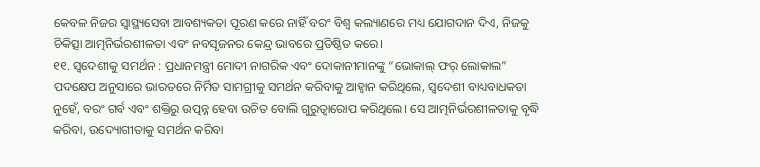କେବଳ ନିଜର ସ୍ୱାସ୍ଥ୍ୟସେବା ଆବଶ୍ୟକତା ପୂରଣ କରେ ନାହିଁ ବରଂ ବିଶ୍ୱ କଲ୍ୟାଣରେ ମଧ୍ୟ ଯୋଗଦାନ ଦିଏ, ନିଜକୁ ଚିକିତ୍ସା ଆତ୍ମନିର୍ଭରଶୀଳତା ଏବଂ ନବସୃଜନର କେନ୍ଦ୍ର ଭାବରେ ପ୍ରତିଷ୍ଠିତ କରେ।
୧୧. ସ୍ୱଦେଶୀକୁ ସମର୍ଥନ : ପ୍ରଧାନମନ୍ତ୍ରୀ ମୋଦୀ ନାଗରିକ ଏବଂ ଦୋକାନୀମାନଙ୍କୁ “ଭୋକାଲ୍ ଫର୍ ଲୋକାଲ” ପଦକ୍ଷେପ ଅନୁସାରେ ଭାରତରେ ନିର୍ମିତ ସାମଗ୍ରୀକୁ ସମର୍ଥନ କରିବାକୁ ଆହ୍ୱାନ କରିଥିଲେ, ସ୍ୱଦେଶୀ ବାଧ୍ୟବାଧକତା ନୁହେଁ, ବରଂ ଗର୍ବ ଏବଂ ଶକ୍ତିରୁ ଉତ୍ପନ୍ନ ହେବା ଉଚିତ ବୋଲି ଗୁରୁତ୍ୱାରୋପ କରିଥିଲେ। ସେ ଆତ୍ମନିର୍ଭରଶୀଳତାକୁ ବୃଦ୍ଧି କରିବା, ଉଦ୍ୟୋଗୀତାକୁ ସମର୍ଥନ କରିବା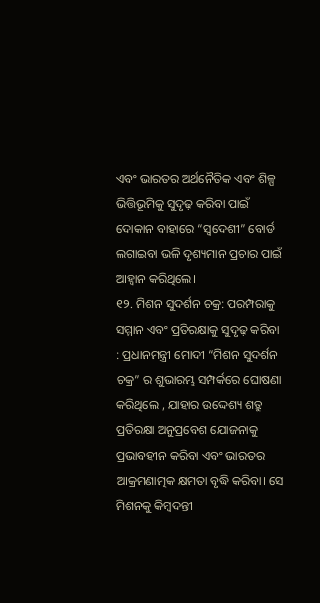ଏବଂ ଭାରତର ଅର୍ଥନୈତିକ ଏବଂ ଶିଳ୍ପ ଭିତ୍ତିଭୂମିକୁ ସୁଦୃଢ଼ କରିବା ପାଇଁ ଦୋକାନ ବାହାରେ “ସ୍ୱଦେଶୀ” ବୋର୍ଡ ଲଗାଇବା ଭଳି ଦୃଶ୍ୟମାନ ପ୍ରଚାର ପାଇଁ ଆହ୍ୱାନ କରିଥିଲେ।
୧୨. ମିଶନ ସୁଦର୍ଶନ ଚକ୍ର: ପରମ୍ପରାକୁ ସମ୍ମାନ ଏବଂ ପ୍ରତିରକ୍ଷାକୁ ସୁଦୃଢ଼ କରିବା : ପ୍ରଧାନମନ୍ତ୍ରୀ ମୋଦୀ “ମିଶନ ସୁଦର୍ଶନ ଚକ୍ର” ର ଶୁଭାରମ୍ଭ ସମ୍ପର୍କରେ ଘୋଷଣା କରିଥିଲେ , ଯାହାର ଉଦ୍ଦେଶ୍ୟ ଶତ୍ରୁ ପ୍ରତିରକ୍ଷା ଅନୁପ୍ରବେଶ ଯୋଜନାକୁ ପ୍ରଭାବହୀନ କରିବା ଏବଂ ଭାରତର ଆକ୍ରମଣାତ୍ମକ କ୍ଷମତା ବୃଦ୍ଧି କରିବା। ସେ ମିଶନକୁ କିମ୍ବଦନ୍ତୀ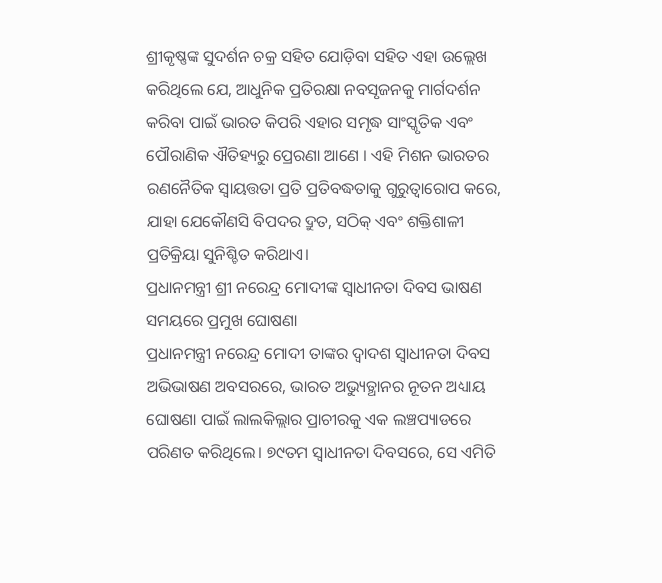ଶ୍ରୀକୃଷ୍ଣଙ୍କ ସୁଦର୍ଶନ ଚକ୍ର ସହିତ ଯୋଡ଼ିବା ସହିତ ଏହା ଉଲ୍ଲେଖ କରିଥିଲେ ଯେ, ଆଧୁନିକ ପ୍ରତିରକ୍ଷା ନବସୃଜନକୁ ମାର୍ଗଦର୍ଶନ କରିବା ପାଇଁ ଭାରତ କିପରି ଏହାର ସମୃଦ୍ଧ ସାଂସ୍କୃତିକ ଏବଂ ପୌରାଣିକ ଐତିହ୍ୟରୁ ପ୍ରେରଣା ଆଣେ । ଏହି ମିଶନ ଭାରତର ରଣନୈତିକ ସ୍ୱାୟତ୍ତତା ପ୍ରତି ପ୍ରତିବଦ୍ଧତାକୁ ଗୁରୁତ୍ୱାରୋପ କରେ, ଯାହା ଯେକୌଣସି ବିପଦର ଦ୍ରୁତ, ସଠିକ୍ ଏବଂ ଶକ୍ତିଶାଳୀ ପ୍ରତିକ୍ରିୟା ସୁନିଶ୍ଚିତ କରିଥାଏ।
ପ୍ରଧାନମନ୍ତ୍ରୀ ଶ୍ରୀ ନରେନ୍ଦ୍ର ମୋଦୀଙ୍କ ସ୍ୱାଧୀନତା ଦିବସ ଭାଷଣ ସମୟରେ ପ୍ରମୁଖ ଘୋଷଣା
ପ୍ରଧାନମନ୍ତ୍ରୀ ନରେନ୍ଦ୍ର ମୋଦୀ ତାଙ୍କର ଦ୍ୱାଦଶ ସ୍ୱାଧୀନତା ଦିବସ ଅଭିଭାଷଣ ଅବସରରେ, ଭାରତ ଅଭ୍ୟୁତ୍ଥାନର ନୂତନ ଅଧ୍ୟାୟ ଘୋଷଣା ପାଇଁ ଲାଲକିଲ୍ଲାର ପ୍ରାଚୀରକୁ ଏକ ଲଞ୍ଚପ୍ୟାଡରେ ପରିଣତ କରିଥିଲେ। ୭୯ତମ ସ୍ୱାଧୀନତା ଦିବସରେ, ସେ ଏମିତି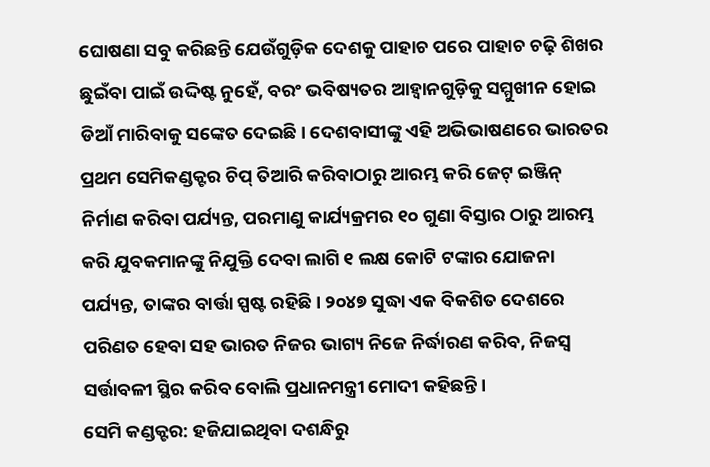ଘୋଷଣା ସବୁ କରିଛନ୍ତି ଯେଉଁଗୁଡ଼ିକ ଦେଶକୁ ପାହାଚ ପରେ ପାହାଚ ଚଢ଼ି ଶିଖର ଛୁଇଁବା ପାଇଁ ଉଦ୍ଦିଷ୍ଟ ନୁହେଁ, ବରଂ ଭବିଷ୍ୟତର ଆହ୍ୱାନଗୁଡ଼ିକୁ ସମ୍ମୁଖୀନ ହୋଇ ଡିଆଁ ମାରିବାକୁ ସଙ୍କେତ ଦେଇଛି। ଦେଶବାସୀଙ୍କୁ ଏହି ଅଭିଭାଷଣରେ ଭାରତର ପ୍ରଥମ ସେମିକଣ୍ଡକ୍ଟର ଚିପ୍ ତିଆରି କରିବାଠାରୁ ଆରମ୍ଭ କରି ଜେଟ୍ ଇଞ୍ଜିନ୍ ନିର୍ମାଣ କରିବା ପର୍ଯ୍ୟନ୍ତ, ପରମାଣୁ କାର୍ଯ୍ୟକ୍ରମର ୧୦ ଗୁଣା ବିସ୍ତାର ଠାରୁ ଆରମ୍ଭ କରି ଯୁବକମାନଙ୍କୁ ନିଯୁକ୍ତି ଦେବା ଲାଗି ୧ ଲକ୍ଷ କୋଟି ଟଙ୍କାର ଯୋଜନା ପର୍ଯ୍ୟନ୍ତ, ତାଙ୍କର ବାର୍ତ୍ତା ସ୍ପଷ୍ଟ ରହିଛି। ୨୦୪୭ ସୁଦ୍ଧା ଏକ ବିକଶିତ ଦେଶରେ ପରିଣତ ହେବା ସହ ଭାରତ ନିଜର ଭାଗ୍ୟ ନିଜେ ନିର୍ଦ୍ଧାରଣ କରିବ, ନିଜସ୍ୱ ସର୍ତ୍ତାବଳୀ ସ୍ଥିର କରିବ ବୋଲି ପ୍ରଧାନମନ୍ତ୍ରୀ ମୋଦୀ କହିଛନ୍ତି।
ସେମି କଣ୍ଡକ୍ଟର: ହଜିଯାଇଥିବା ଦଶନ୍ଧିରୁ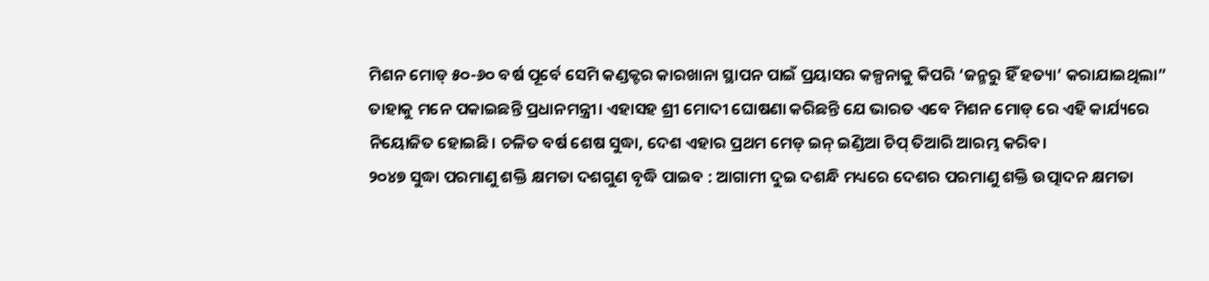ମିଶନ ମୋଡ୍ ୫୦-୬୦ ବର୍ଷ ପୂର୍ବେ ସେମି କଣ୍ଡକ୍ଟର କାରଖାନା ସ୍ଥାପନ ପାଇଁ ପ୍ରୟାସର କଳ୍ପନାକୁ କିପରି ‘ଜନ୍ମରୁ ହିଁ ହତ୍ୟା’ କରାଯାଇଥିଲା” ତାହାକୁ ମନେ ପକାଇଛନ୍ତି ପ୍ରଧାନମନ୍ତ୍ରୀ। ଏହାସହ ଶ୍ରୀ ମୋଦୀ ଘୋଷଣା କରିଛନ୍ତି ଯେ ଭାରତ ଏବେ ମିଶନ ମୋଡ୍ ରେ ଏହି କାର୍ଯ୍ୟରେ ନିୟୋଜିତ ହୋଇଛି। ଚଳିତ ବର୍ଷ ଶେଷ ସୁଦ୍ଧା, ଦେଶ ଏହାର ପ୍ରଥମ ମେଡ୍ ଇନ୍ ଇଣ୍ଡିଆ ଚିପ୍ ତିଆରି ଆରମ୍ଭ କରିବ।
୨୦୪୭ ସୁଦ୍ଧା ପରମାଣୁ ଶକ୍ତି କ୍ଷମତା ଦଶଗୁଣ ବୃଦ୍ଧି ପାଇବ : ଆଗାମୀ ଦୁଇ ଦଶନ୍ଧି ମଧ୍ୟରେ ଦେଶର ପରମାଣୁ ଶକ୍ତି ଉତ୍ପାଦନ କ୍ଷମତା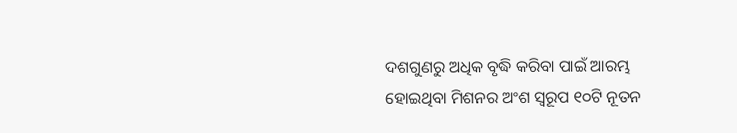ଦଶଗୁଣରୁ ଅଧିକ ବୃଦ୍ଧି କରିବା ପାଇଁ ଆରମ୍ଭ ହୋଇଥିବା ମିଶନର ଅଂଶ ସ୍ୱରୂପ ୧୦ଟି ନୂତନ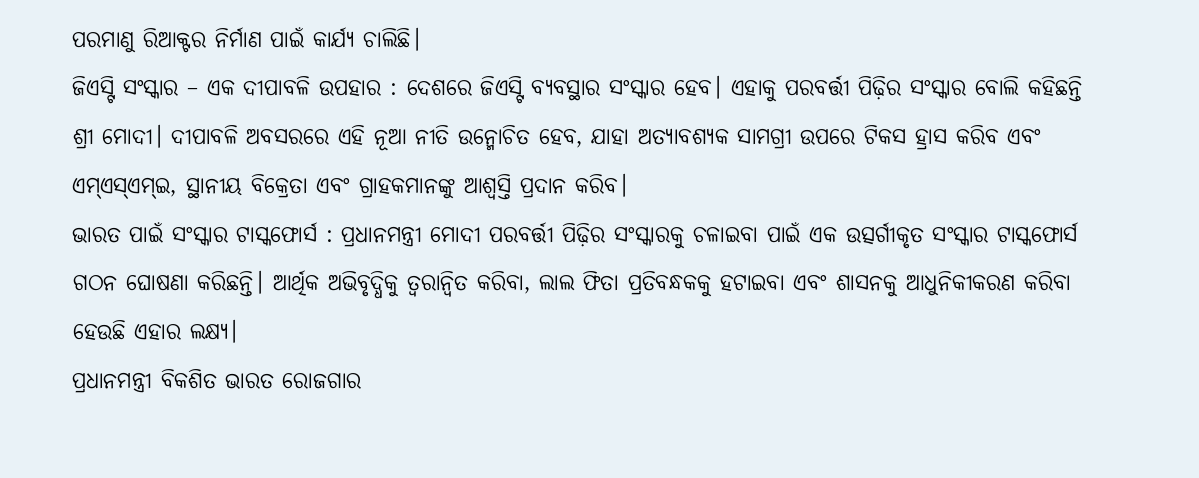ପରମାଣୁ ରିଆକ୍ଟର ନିର୍ମାଣ ପାଇଁ କାର୍ଯ୍ୟ ଚାଲିଛି।
ଜିଏସ୍ଟି ସଂସ୍କାର – ଏକ ଦୀପାବଳି ଉପହାର : ଦେଶରେ ଜିଏସ୍ଟି ବ୍ୟବସ୍ଥାର ସଂସ୍କାର ହେବ। ଏହାକୁ ପରବର୍ତ୍ତୀ ପିଢ଼ିର ସଂସ୍କାର ବୋଲି କହିଛନ୍ତି ଶ୍ରୀ ମୋଦୀ। ଦୀପାବଳି ଅବସରରେ ଏହି ନୂଆ ନୀତି ଉନ୍ମୋଚିତ ହେବ, ଯାହା ଅତ୍ୟାବଶ୍ୟକ ସାମଗ୍ରୀ ଉପରେ ଟିକସ ହ୍ରାସ କରିବ ଏବଂ ଏମ୍ଏସ୍ଏମ୍ଇ, ସ୍ଥାନୀୟ ବିକ୍ରେତା ଏବଂ ଗ୍ରାହକମାନଙ୍କୁ ଆଶ୍ୱସ୍ତି ପ୍ରଦାନ କରିବ।
ଭାରତ ପାଇଁ ସଂସ୍କାର ଟାସ୍କଫୋର୍ସ : ପ୍ରଧାନମନ୍ତ୍ରୀ ମୋଦୀ ପରବର୍ତ୍ତୀ ପିଢ଼ିର ସଂସ୍କାରକୁ ଚଳାଇବା ପାଇଁ ଏକ ଉତ୍ସର୍ଗୀକୃତ ସଂସ୍କାର ଟାସ୍କଫୋର୍ସ ଗଠନ ଘୋଷଣା କରିଛନ୍ତି। ଆର୍ଥିକ ଅଭିବୃଦ୍ଧିକୁ ତ୍ୱରାନ୍ୱିତ କରିବା, ଲାଲ ଫିତା ପ୍ରତିବନ୍ଧକକୁ ହଟାଇବା ଏବଂ ଶାସନକୁ ଆଧୁନିକୀକରଣ କରିବା ହେଉଛି ଏହାର ଲକ୍ଷ୍ୟ।
ପ୍ରଧାନମନ୍ତ୍ରୀ ବିକଶିତ ଭାରତ ରୋଜଗାର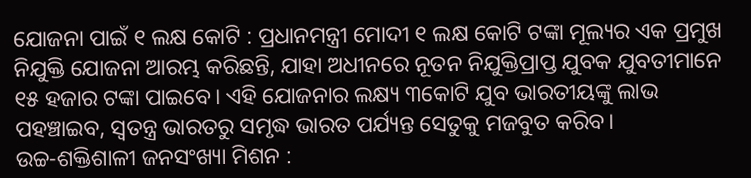ଯୋଜନା ପାଇଁ ୧ ଲକ୍ଷ କୋଟି : ପ୍ରଧାନମନ୍ତ୍ରୀ ମୋଦୀ ୧ ଲକ୍ଷ କୋଟି ଟଙ୍କା ମୂଲ୍ୟର ଏକ ପ୍ରମୁଖ ନିଯୁକ୍ତି ଯୋଜନା ଆରମ୍ଭ କରିଛନ୍ତି, ଯାହା ଅଧୀନରେ ନୂତନ ନିଯୁକ୍ତିପ୍ରାପ୍ତ ଯୁବକ ଯୁବତୀମାନେ ୧୫ ହଜାର ଟଙ୍କା ପାଇବେ। ଏହି ଯୋଜନାର ଲକ୍ଷ୍ୟ ୩କୋଟି ଯୁବ ଭାରତୀୟଙ୍କୁ ଲାଭ ପହଞ୍ଚାଇବ, ସ୍ୱତନ୍ତ୍ର ଭାରତରୁ ସମୃଦ୍ଧ ଭାରତ ପର୍ଯ୍ୟନ୍ତ ସେତୁକୁ ମଜବୁତ କରିବ।
ଉଚ୍ଚ-ଶକ୍ତିଶାଳୀ ଜନସଂଖ୍ୟା ମିଶନ :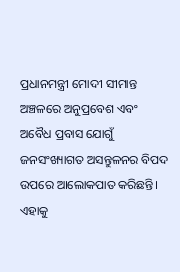ପ୍ରଧାନମନ୍ତ୍ରୀ ମୋଦୀ ସୀମାନ୍ତ ଅଞ୍ଚଳରେ ଅନୁପ୍ରବେଶ ଏବଂ ଅବୈଧ ପ୍ରବାସ ଯୋଗୁଁ ଜନସଂଖ୍ୟାଗତ ଅସନ୍ତୁଳନର ବିପଦ ଉପରେ ଆଲୋକପାତ କରିଛନ୍ତି। ଏହାକୁ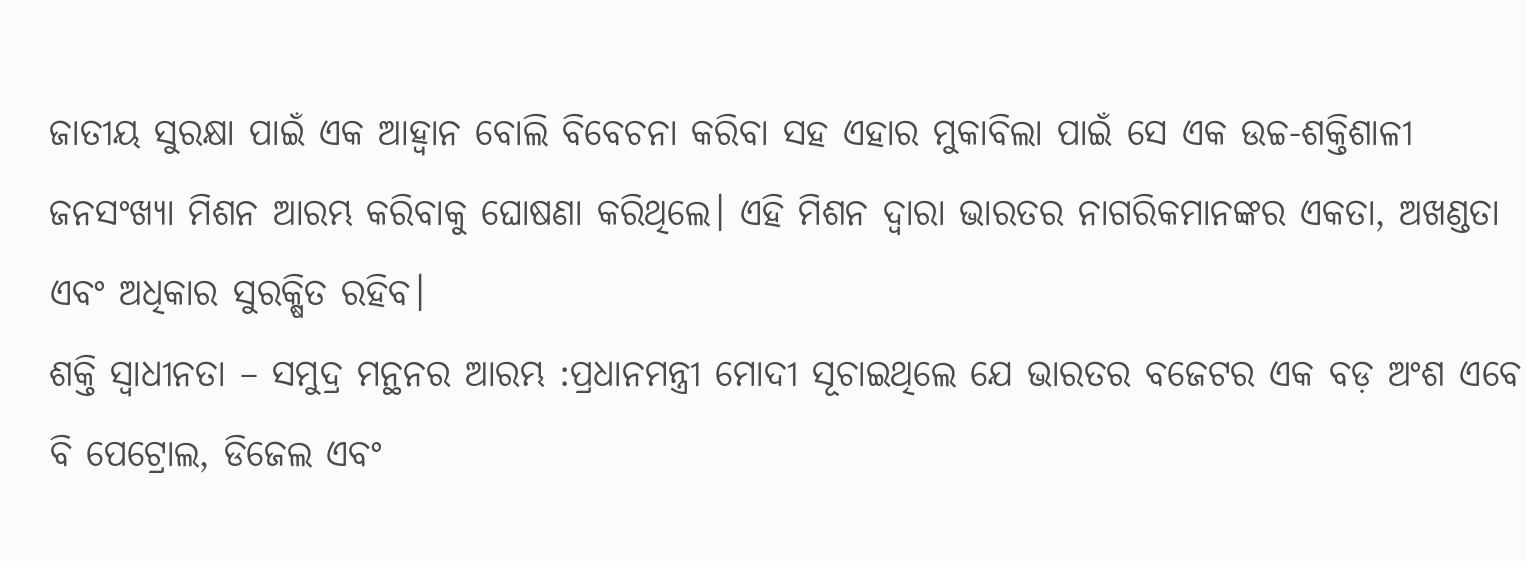ଜାତୀୟ ସୁରକ୍ଷା ପାଇଁ ଏକ ଆହ୍ୱାନ ବୋଲି ବିବେଚନା କରିବା ସହ ଏହାର ମୁକାବିଲା ପାଇଁ ସେ ଏକ ଉଚ୍ଚ-ଶକ୍ତିଶାଳୀ ଜନସଂଖ୍ୟା ମିଶନ ଆରମ୍ଭ କରିବାକୁ ଘୋଷଣା କରିଥିଲେ। ଏହି ମିଶନ ଦ୍ୱାରା ଭାରତର ନାଗରିକମାନଙ୍କର ଏକତା, ଅଖଣ୍ଡତା ଏବଂ ଅଧିକାର ସୁରକ୍ଷିତ ରହିବ।
ଶକ୍ତି ସ୍ୱାଧୀନତା – ସମୁଦ୍ର ମନ୍ଥନର ଆରମ୍ଭ :ପ୍ରଧାନମନ୍ତ୍ରୀ ମୋଦୀ ସୂଚାଇଥିଲେ ଯେ ଭାରତର ବଜେଟର ଏକ ବଡ଼ ଅଂଶ ଏବେ ବି ପେଟ୍ରୋଲ, ଡିଜେଲ ଏବଂ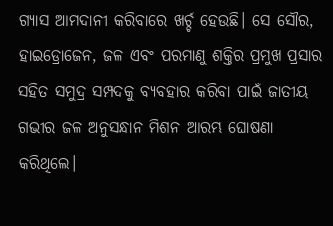ଗ୍ୟାସ ଆମଦାନୀ କରିବାରେ ଖର୍ଚ୍ଚ ହେଉଛି। ସେ ସୌର, ହାଇଡ୍ରୋଜେନ, ଜଳ ଏବଂ ପରମାଣୁ ଶକ୍ତିର ପ୍ରମୁଖ ପ୍ରସାର ସହିତ ସମୁଦ୍ର ସମ୍ପଦକୁ ବ୍ୟବହାର କରିବା ପାଇଁ ଜାତୀୟ ଗଭୀର ଜଳ ଅନୁସନ୍ଧାନ ମିଶନ ଆରମ୍ଭ ଘୋଷଣା କରିଥିଲେ।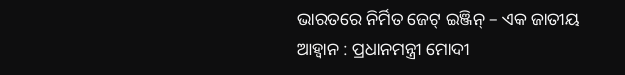ଭାରତରେ ନିର୍ମିତ ଜେଟ୍ ଇଞ୍ଜିନ୍ – ଏକ ଜାତୀୟ ଆହ୍ୱାନ : ପ୍ରଧାନମନ୍ତ୍ରୀ ମୋଦୀ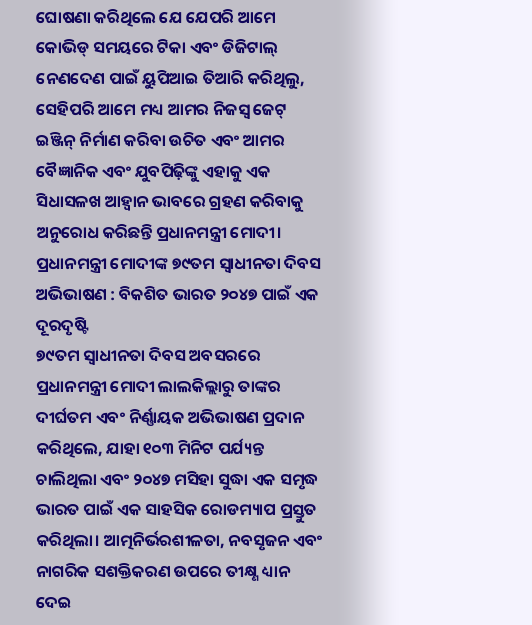ଘୋଷଣା କରିଥିଲେ ଯେ ଯେପରି ଆମେ କୋଭିଡ୍ ସମୟରେ ଟିକା ଏବଂ ଡିଜିଟାଲ୍ ନେଣଦେଣ ପାଇଁ ୟୁପିଆଇ ତିଆରି କରିଥିଲୁ, ସେହିପରି ଆମେ ମଧ୍ୟ ଆମର ନିଜସ୍ୱ ଜେଟ୍ ଇଞ୍ଜିନ୍ ନିର୍ମାଣ କରିବା ଉଚିତ ଏବଂ ଆମର ବୈଜ୍ଞାନିକ ଏବଂ ଯୁବପିଢ଼ିଙ୍କୁ ଏହାକୁ ଏକ ସିଧାସଳଖ ଆହ୍ୱାନ ଭାବରେ ଗ୍ରହଣ କରିବାକୁ ଅନୁରୋଧ କରିଛନ୍ତି ପ୍ରଧାନମନ୍ତ୍ରୀ ମୋଦୀ।
ପ୍ରଧାନମନ୍ତ୍ରୀ ମୋଦୀଙ୍କ ୭୯ତମ ସ୍ୱାଧୀନତା ଦିବସ ଅଭିଭାଷଣ : ବିକଶିତ ଭାରତ ୨୦୪୭ ପାଇଁ ଏକ ଦୂରଦୃଷ୍ଟି
୭୯ତମ ସ୍ୱାଧୀନତା ଦିବସ ଅବସରରେ ପ୍ରଧାନମନ୍ତ୍ରୀ ମୋଦୀ ଲାଲକିଲ୍ଲାରୁ ତାଙ୍କର ଦୀର୍ଘତମ ଏବଂ ନିର୍ଣ୍ଣାୟକ ଅଭିଭାଷଣ ପ୍ରଦାନ କରିଥିଲେ, ଯାହା ୧୦୩ ମିନିଟ ପର୍ଯ୍ୟନ୍ତ ଚାଲିଥିଲା ଏବଂ ୨୦୪୭ ମସିହା ସୁଦ୍ଧା ଏକ ସମୃଦ୍ଧ ଭାରତ ପାଇଁ ଏକ ସାହସିକ ରୋଡମ୍ୟାପ ପ୍ରସ୍ତୁତ କରିଥିଲା। ଆତ୍ମନିର୍ଭରଶୀଳତା, ନବସୃଜନ ଏବଂ ନାଗରିକ ସଶକ୍ତିକରଣ ଉପରେ ତୀକ୍ଷ୍ଣ ଧ୍ୟାନ ଦେଇ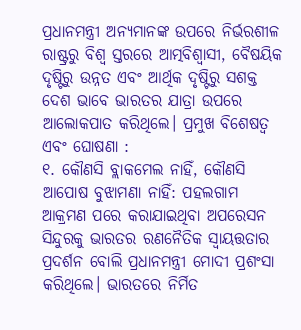ପ୍ରଧାନମନ୍ତ୍ରୀ ଅନ୍ୟମାନଙ୍କ ଉପରେ ନିର୍ଭରଶୀଳ ରାଷ୍ଟ୍ରରୁ ବିଶ୍ୱ ସ୍ତରରେ ଆତ୍ମବିଶ୍ୱାସୀ, ବୈଷୟିକ ଦୃଷ୍ଟିରୁ ଉନ୍ନତ ଏବଂ ଆର୍ଥିକ ଦୃଷ୍ଟିରୁ ସଶକ୍ତ ଦେଶ ଭାବେ ଭାରତର ଯାତ୍ରା ଉପରେ ଆଲୋକପାତ କରିଥିଲେ। ପ୍ରମୁଖ ବିଶେଷତ୍ୱ ଏବଂ ଘୋଷଣା :
୧. କୌଣସି ବ୍ଲାକମେଲ ନାହିଁ, କୌଣସି ଆପୋଷ ବୁଝାମଣା ନାହିଁ: ପହଲଗାମ ଆକ୍ରମଣ ପରେ କରାଯାଇଥିବା ଅପରେସନ ସିନ୍ଦୁରକୁ ଭାରତର ରଣନୈତିକ ସ୍ୱାୟତ୍ତତାର ପ୍ରଦର୍ଶନ ବୋଲି ପ୍ରଧାନମନ୍ତ୍ରୀ ମୋଦୀ ପ୍ରଶଂସା କରିଥିଲେ। ଭାରତରେ ନିର୍ମିତ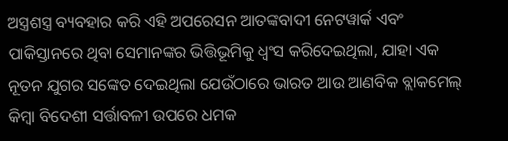ଅସ୍ତ୍ରଶସ୍ତ୍ର ବ୍ୟବହାର କରି ଏହି ଅପରେସନ ଆତଙ୍କବାଦୀ ନେଟୱାର୍କ ଏବଂ ପାକିସ୍ତାନରେ ଥିବା ସେମାନଙ୍କର ଭିତ୍ତିଭୂମିକୁ ଧ୍ୱଂସ କରିଦେଇଥିଲା, ଯାହା ଏକ ନୂତନ ଯୁଗର ସଙ୍କେତ ଦେଇଥିଲା ଯେଉଁଠାରେ ଭାରତ ଆଉ ଆଣବିକ ବ୍ଲାକମେଲ୍ କିମ୍ବା ବିଦେଶୀ ସର୍ତ୍ତାବଳୀ ଉପରେ ଧମକ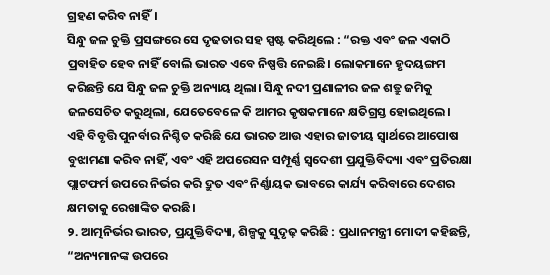ଗ୍ରହଣ କରିବ ନାହିଁ।
ସିନ୍ଧୁ ଜଳ ଚୁକ୍ତି ପ୍ରସଙ୍ଗରେ ସେ ଦୃଢତାର ସହ ସ୍ପଷ୍ଟ କରିଥିଲେ : “ରକ୍ତ ଏବଂ ଜଳ ଏକାଠି ପ୍ରବାହିତ ହେବ ନାହିଁ ବୋଲି ଭାରତ ଏବେ ନିଷ୍ପତ୍ତି ନେଇଛି। ଲୋକମାନେ ହୃଦୟଙ୍ଗମ କରିଛନ୍ତି ଯେ ସିନ୍ଧୁ ଜଳ ଚୁକ୍ତି ଅନ୍ୟାୟ ଥିଲା। ସିନ୍ଧୁ ନଦୀ ପ୍ରଣାଳୀର ଜଳ ଶତ୍ରୁ ଜମିକୁ ଜଳସେଚିତ କରୁଥିଲା, ଯେତେବେଳେ କି ଆମର କୃଷକମାନେ କ୍ଷତିଗ୍ରସ୍ତ ହୋଇଥିଲେ।
ଏହି ବିବୃତ୍ତି ପୁନର୍ବାର ନିଶ୍ଚିତ କରିଛି ଯେ ଭାରତ ଆଉ ଏହାର ଜାତୀୟ ସ୍ୱାର୍ଥରେ ଆପୋଷ ବୁଝାମଣା କରିବ ନାହିଁ, ଏବଂ ଏହି ଅପରେସନ ସମ୍ପୂର୍ଣ୍ଣ ସ୍ୱଦେଶୀ ପ୍ରଯୁକ୍ତିବିଦ୍ୟା ଏବଂ ପ୍ରତିରକ୍ଷା ପ୍ଲାଟଫର୍ମ ଉପରେ ନିର୍ଭର କରି ଦ୍ରୁତ ଏବଂ ନିର୍ଣ୍ଣାୟକ ଭାବରେ କାର୍ଯ୍ୟ କରିବାରେ ଦେଶର କ୍ଷମତାକୁ ରେଖାଙ୍କିତ କରଛି।
୨. ଆତ୍ମନିର୍ଭର ଭାରତ, ପ୍ରଯୁକ୍ତିବିଦ୍ୟା, ଶିଳ୍ପକୁ ସୁଦୃଢ଼ କରିଛି : ପ୍ରଧାନମନ୍ତ୍ରୀ ମୋଦୀ କହିଛନ୍ତି, “ଅନ୍ୟମାନଙ୍କ ଉପରେ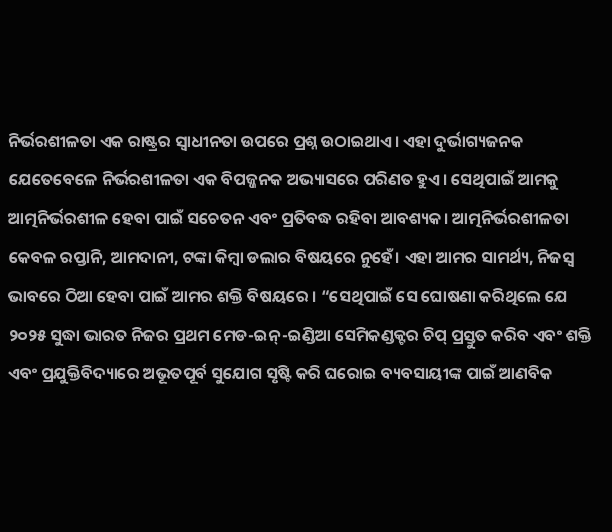ନିର୍ଭରଶୀଳତା ଏକ ରାଷ୍ଟ୍ରର ସ୍ୱାଧୀନତା ଉପରେ ପ୍ରଶ୍ନ ଉଠାଇଥାଏ। ଏହା ଦୁର୍ଭାଗ୍ୟଜନକ ଯେତେବେଳେ ନିର୍ଭରଶୀଳତା ଏକ ବିପଜ୍ଜନକ ଅଭ୍ୟାସରେ ପରିଣତ ହୁଏ। ସେଥିପାଇଁ ଆମକୁ ଆତ୍ମନିର୍ଭରଶୀଳ ହେବା ପାଇଁ ସଚେତନ ଏବଂ ପ୍ରତିବଦ୍ଧ ରହିବା ଆବଶ୍ୟକ। ଆତ୍ମନିର୍ଭରଶୀଳତା କେବଳ ରପ୍ତାନି, ଆମଦାନୀ, ଟଙ୍କା କିମ୍ବା ଡଲାର ବିଷୟରେ ନୁହେଁ। ଏହା ଆମର ସାମର୍ଥ୍ୟ, ନିଜସ୍ୱ ଭାବରେ ଠିଆ ହେବା ପାଇଁ ଆମର ଶକ୍ତି ବିଷୟରେ । “ସେଥିପାଇଁ ସେ ଘୋଷଣା କରିଥିଲେ ଯେ ୨୦୨୫ ସୁଦ୍ଧା ଭାରତ ନିଜର ପ୍ରଥମ ମେଡ-ଇନ୍-ଇଣ୍ଡିଆ ସେମିକଣ୍ଡକ୍ଟର ଚିପ୍ ପ୍ରସ୍ତୁତ କରିବ ଏବଂ ଶକ୍ତି ଏବଂ ପ୍ରଯୁକ୍ତିବିଦ୍ୟାରେ ଅଭୂତପୂର୍ବ ସୁଯୋଗ ସୃଷ୍ଟି କରି ଘରୋଇ ବ୍ୟବସାୟୀଙ୍କ ପାଇଁ ଆଣବିକ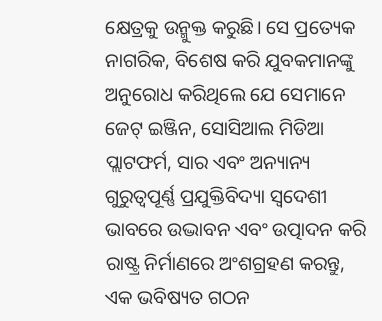କ୍ଷେତ୍ରକୁ ଉନ୍ମୁକ୍ତ କରୁଛି। ସେ ପ୍ରତ୍ୟେକ ନାଗରିକ, ବିଶେଷ କରି ଯୁବକମାନଙ୍କୁ ଅନୁରୋଧ କରିଥିଲେ ଯେ ସେମାନେ ଜେଟ୍ ଇଞ୍ଜିନ, ସୋସିଆଲ ମିଡିଆ ପ୍ଲାଟଫର୍ମ, ସାର ଏବଂ ଅନ୍ୟାନ୍ୟ ଗୁରୁତ୍ୱପୂର୍ଣ୍ଣ ପ୍ରଯୁକ୍ତିବିଦ୍ୟା ସ୍ୱଦେଶୀ ଭାବରେ ଉଦ୍ଭାବନ ଏବଂ ଉତ୍ପାଦନ କରି ରାଷ୍ଟ୍ର ନିର୍ମାଣରେ ଅଂଶଗ୍ରହଣ କରନ୍ତୁ, ଏକ ଭବିଷ୍ୟତ ଗଠନ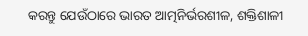କରନ୍ତୁ ଯେଉଁଠାରେ ଭାରତ ଆତ୍ମନିର୍ଭରଶୀଳ, ଶକ୍ତିଶାଳୀ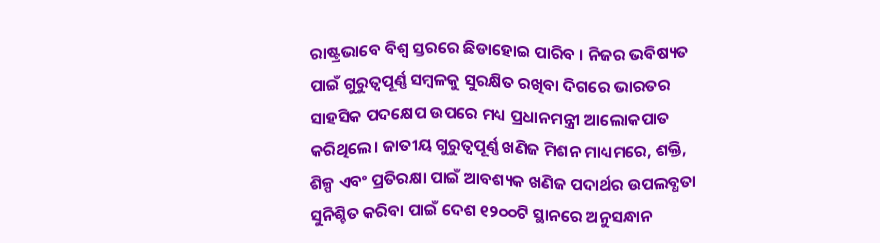ରାଷ୍ଟ୍ରଭାବେ ବିଶ୍ୱ ସ୍ତରରେ ଛିଡାହୋଇ ପାରିବ । ନିଜର ଭବିଷ୍ୟତ ପାଇଁ ଗୁରୁତ୍ୱପୂର୍ଣ୍ଣ ସମ୍ବଳକୁ ସୁରକ୍ଷିତ ରଖିବା ଦିଗରେ ଭାରତର ସାହସିକ ପଦକ୍ଷେପ ଉପରେ ମଧ୍ୟ ପ୍ରଧାନମନ୍ତ୍ରୀ ଆଲୋକପାତ କରିଥିଲେ। ଜାତୀୟ ଗୁରୁତ୍ୱପୂର୍ଣ୍ଣ ଖଣିଜ ମିଶନ ମାଧ୍ୟମରେ, ଶକ୍ତି, ଶିଳ୍ପ ଏବଂ ପ୍ରତିରକ୍ଷା ପାଇଁ ଆବଶ୍ୟକ ଖଣିଜ ପଦାର୍ଥର ଉପଲବ୍ଧତା ସୁନିଶ୍ଚିତ କରିବା ପାଇଁ ଦେଶ ୧୨୦୦ଟି ସ୍ଥାନରେ ଅନୁସନ୍ଧାନ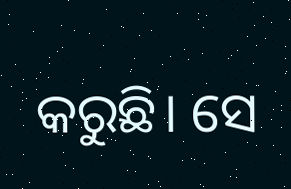କରୁଛି। ସେ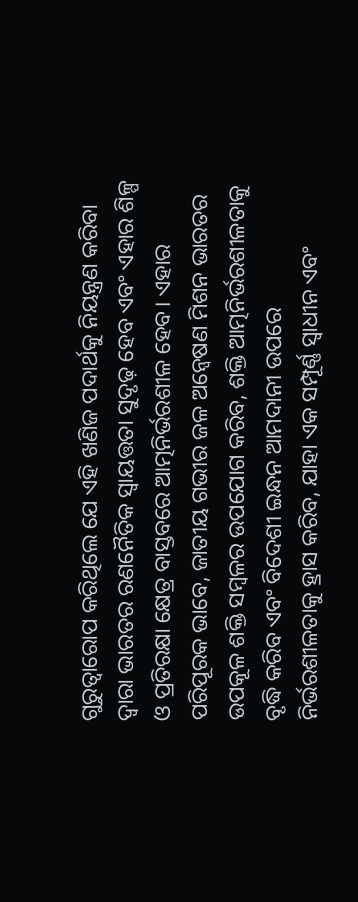ଗୁରୁତ୍ୱାରୋପ କରିଥିଲେ ଯେ ଏହି ଖଣିଜ ପଦାର୍ଥକୁ ନିୟନ୍ତ୍ରଣ କରିବା ଦ୍ୱାରା ଭାରତର ରଣନୈତିକ ସ୍ୱାୟତ୍ତତା ସୁଦୃଢ଼ ହେବ ଏବଂ ଏହାର ଶିଳ୍ପ ଓ ପ୍ରତିରକ୍ଷା କ୍ଷେତ୍ର ବାସ୍ତବରେ ଆତ୍ମନିର୍ଭରଶୀଳ ହେବ। ଏହାର ପରିପୂରକ ଭାବେ, ଜାତୀୟ ଗଭୀର ଜଳ ଅନ୍ୱେଷଣ ମିଶନ ଭାରତର ଉପକୂଳ ଶକ୍ତି ସମ୍ବଳର ଉପଯୋଗ କରିବ, ଶକ୍ତି ଆତ୍ମନିର୍ଭରଶୀଳତାକୁ ବୃଦ୍ଧି କରିବ ଏବଂ ବିଦେଶୀ ଇନ୍ଧନ ଆମଦାନୀ ଉପରେ ନିର୍ଭରଶୀଳତାକୁ ହ୍ରାସ କରିବ, ଯାହା ଏକ ସମ୍ପୂର୍ଣ୍ଣ ସ୍ୱାଧୀନ ଏବଂ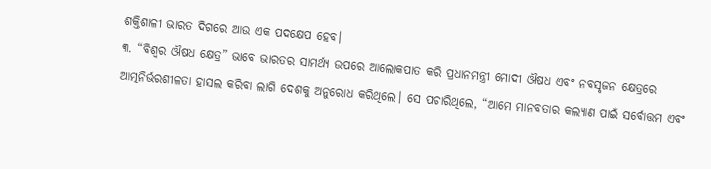ଶକ୍ତିଶାଳୀ ଭାରତ ଦିଗରେ ଆଉ ଏକ ପଦକ୍ଷେପ ହେବ।
୩. “ବିଶ୍ୱର ଔଷଧ କ୍ଷେତ୍ର” ଭାବେ ଭାରତର ସାମର୍ଥ୍ୟ ଉପରେ ଆଲୋକପାତ କରି ପ୍ରଧାନମନ୍ତ୍ରୀ ମୋଦୀ ଔଷଧ ଏବଂ ନବସୃଜନ କ୍ଷେତ୍ରରେ ଆତ୍ମନିର୍ଭରଶୀଳତା ହାସଲ କରିବା ଲାଗି ଦେଶକୁ ଅନୁରୋଧ କରିଥିଲେ। ସେ ପଚାରିଥିଲେ, “ଆମେ ମାନବତାର କଲ୍ୟାଣ ପାଇଁ ସର୍ବୋତ୍ତମ ଏବଂ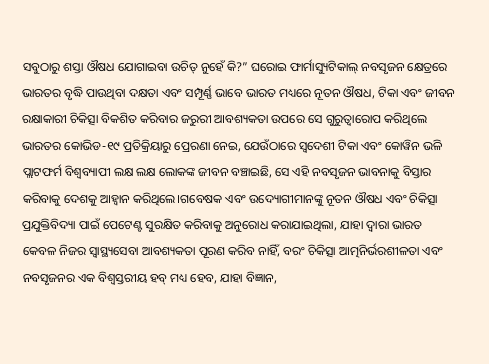ସବୁଠାରୁ ଶସ୍ତା ଔଷଧ ଯୋଗାଇବା ଉଚିତ୍ ନୁହେଁ କି?” ଘରୋଇ ଫାର୍ମାସ୍ୟୁଟିକାଲ୍ ନବସୃଜନ କ୍ଷେତ୍ରରେ ଭାରତର ବୃଦ୍ଧି ପାଉଥିବା ଦକ୍ଷତା ଏବଂ ସମ୍ପୂର୍ଣ୍ଣ ଭାବେ ଭାରତ ମଧ୍ୟରେ ନୂତନ ଔଷଧ, ଟିକା ଏବଂ ଜୀବନ ରକ୍ଷାକାରୀ ଚିକିତ୍ସା ବିକଶିତ କରିବାର ଜରୁରୀ ଆବଶ୍ୟକତା ଉପରେ ସେ ଗୁରୁତ୍ୱାରୋପ କରିଥିଲେ ଭାରତର କୋଭିଡ-୧୯ ପ୍ରତିକ୍ରିୟାରୁ ପ୍ରେରଣା ନେଇ, ଯେଉଁଠାରେ ସ୍ୱଦେଶୀ ଟିକା ଏବଂ କୋୱିନ ଭଳି ପ୍ଲାଟଫର୍ମ ବିଶ୍ୱବ୍ୟାପୀ ଲକ୍ଷ ଲକ୍ଷ ଲୋକଙ୍କ ଜୀବନ ବଞ୍ଚାଇଛି, ସେ ଏହି ନବସୃଜନ ଭାବନାକୁ ବିସ୍ତାର କରିବାକୁ ଦେଶକୁ ଆହ୍ୱାନ କରିଥିଲେ।ଗବେଷକ ଏବଂ ଉଦ୍ୟୋଗୀମାନଙ୍କୁ ନୂତନ ଔଷଧ ଏବଂ ଚିକିତ୍ସା ପ୍ରଯୁକ୍ତିବିଦ୍ୟା ପାଇଁ ପେଟେଣ୍ଟ ସୁରକ୍ଷିତ କରିବାକୁ ଅନୁରୋଧ କରାଯାଇଥିଲା, ଯାହା ଦ୍ୱାରା ଭାରତ କେବଳ ନିଜର ସ୍ୱାସ୍ଥ୍ୟସେବା ଆବଶ୍ୟକତା ପୂରଣ କରିବ ନାହିଁ, ବରଂ ଚିକିତ୍ସା ଆତ୍ମନିର୍ଭରଶୀଳତା ଏବଂ ନବସୃଜନର ଏକ ବିଶ୍ୱସ୍ତରୀୟ ହବ୍ ମଧ୍ୟ ହେବ, ଯାହା ବିଜ୍ଞାନ,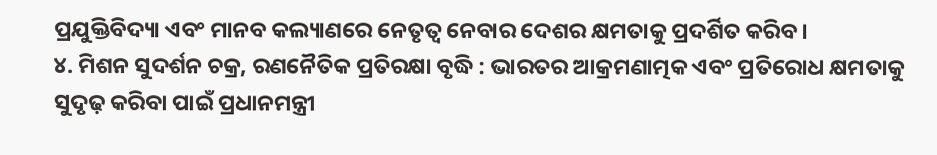ପ୍ରଯୁକ୍ତିବିଦ୍ୟା ଏବଂ ମାନବ କଲ୍ୟାଣରେ ନେତୃତ୍ୱ ନେବାର ଦେଶର କ୍ଷମତାକୁ ପ୍ରଦର୍ଶିତ କରିବ।
୪. ମିଶନ ସୁଦର୍ଶନ ଚକ୍ର, ରଣନୈତିକ ପ୍ରତିରକ୍ଷା ବୃଦ୍ଧି : ଭାରତର ଆକ୍ରମଣାତ୍ମକ ଏବଂ ପ୍ରତିରୋଧ କ୍ଷମତାକୁ ସୁଦୃଢ଼ କରିବା ପାଇଁ ପ୍ରଧାନମନ୍ତ୍ରୀ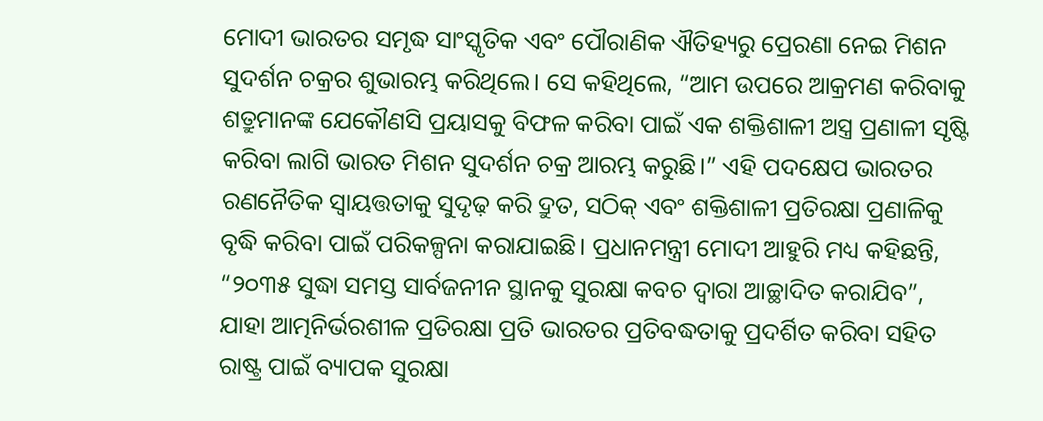ମୋଦୀ ଭାରତର ସମୃଦ୍ଧ ସାଂସ୍କୃତିକ ଏବଂ ପୌରାଣିକ ଐତିହ୍ୟରୁ ପ୍ରେରଣା ନେଇ ମିଶନ ସୁଦର୍ଶନ ଚକ୍ରର ଶୁଭାରମ୍ଭ କରିଥିଲେ। ସେ କହିଥିଲେ, “ଆମ ଉପରେ ଆକ୍ରମଣ କରିବାକୁ ଶତ୍ରୁମାନଙ୍କ ଯେକୌଣସି ପ୍ରୟାସକୁ ବିଫଳ କରିବା ପାଇଁ ଏକ ଶକ୍ତିଶାଳୀ ଅସ୍ତ୍ର ପ୍ରଣାଳୀ ସୃଷ୍ଟି କରିବା ଲାଗି ଭାରତ ମିଶନ ସୁଦର୍ଶନ ଚକ୍ର ଆରମ୍ଭ କରୁଛି।” ଏହି ପଦକ୍ଷେପ ଭାରତର ରଣନୈତିକ ସ୍ୱାୟତ୍ତତାକୁ ସୁଦୃଢ଼ କରି ଦ୍ରୁତ, ସଠିକ୍ ଏବଂ ଶକ୍ତିଶାଳୀ ପ୍ରତିରକ୍ଷା ପ୍ରଣାଳିକୁ ବୃଦ୍ଧି କରିବା ପାଇଁ ପରିକଳ୍ପନା କରାଯାଇଛି। ପ୍ରଧାନମନ୍ତ୍ରୀ ମୋଦୀ ଆହୁରି ମଧ୍ୟ କହିଛନ୍ତି, “୨୦୩୫ ସୁଦ୍ଧା ସମସ୍ତ ସାର୍ବଜନୀନ ସ୍ଥାନକୁ ସୁରକ୍ଷା କବଚ ଦ୍ୱାରା ଆଚ୍ଛାଦିତ କରାଯିବ”, ଯାହା ଆତ୍ମନିର୍ଭରଶୀଳ ପ୍ରତିରକ୍ଷା ପ୍ରତି ଭାରତର ପ୍ରତିବଦ୍ଧତାକୁ ପ୍ରଦର୍ଶିତ କରିବା ସହିତ ରାଷ୍ଟ୍ର ପାଇଁ ବ୍ୟାପକ ସୁରକ୍ଷା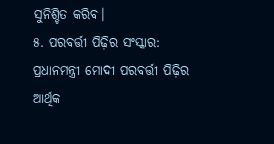ସୁନିଶ୍ଚିତ କରିବ।
୫. ପରବର୍ତ୍ତୀ ପିଢ଼ିର ସଂସ୍କାର: ପ୍ରଧାନମନ୍ତ୍ରୀ ମୋଦୀ ପରବର୍ତ୍ତୀ ପିଢ଼ିର ଆର୍ଥିକ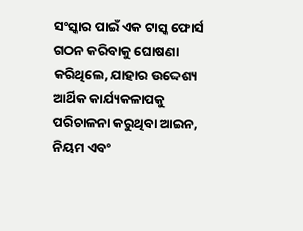ସଂସ୍କାର ପାଇଁ ଏକ ଟାସ୍କ ଫୋର୍ସ ଗଠନ କରିବାକୁ ଘୋଷଣା କରିଥିଲେ, ଯାହାର ଉଦ୍ଦେଶ୍ୟ ଆର୍ଥିକ କାର୍ଯ୍ୟକଳାପକୁ ପରିଚାଳନା କରୁଥିବା ଆଇନ, ନିୟମ ଏବଂ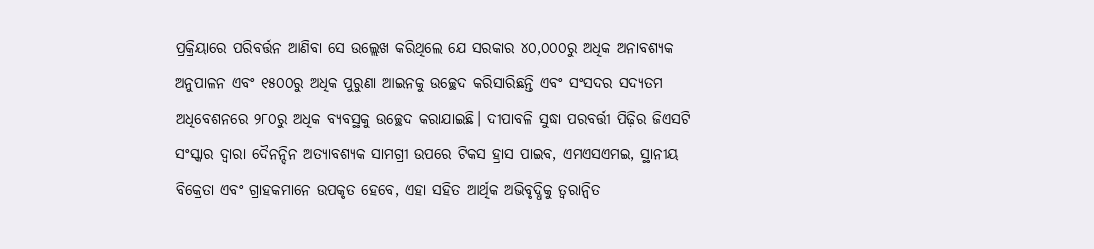ପ୍ରକ୍ରିୟାରେ ପରିବର୍ତ୍ତନ ଆଣିବା ସେ ଉଲ୍ଲେଖ କରିଥିଲେ ଯେ ସରକାର ୪୦,୦୦୦ରୁ ଅଧିକ ଅନାବଶ୍ୟକ ଅନୁପାଳନ ଏବଂ ୧୫୦୦ରୁ ଅଧିକ ପୁରୁଣା ଆଇନକୁ ଉଚ୍ଛେଦ କରିସାରିଛନ୍ତି ଏବଂ ସଂସଦର ସଦ୍ୟତମ ଅଧିବେଶନରେ ୨୮୦ରୁ ଅଧିକ ବ୍ୟବସ୍ଥକୁ ଉଚ୍ଛେଦ କରାଯାଇଛି। ଦୀପାବଳି ସୁଦ୍ଧା ପରବର୍ତ୍ତୀ ପିଢ଼ିର ଜିଏସଟି ସଂସ୍କାର ଦ୍ୱାରା ଦୈନନ୍ଦିନ ଅତ୍ୟାବଶ୍ୟକ ସାମଗ୍ରୀ ଉପରେ ଟିକସ ହ୍ରାସ ପାଇବ, ଏମଏସଏମଇ, ସ୍ଥାନୀୟ ବିକ୍ରେତା ଏବଂ ଗ୍ରାହକମାନେ ଉପକୃତ ହେବେ, ଏହା ସହିତ ଆର୍ଥିକ ଅଭିବୃଦ୍ଧିକୁ ତ୍ୱରାନ୍ୱିତ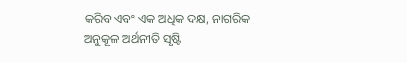କରିବ ଏବଂ ଏକ ଅଧିକ ଦକ୍ଷ, ନାଗରିକ ଅନୁକୂଳ ଅର୍ଥନୀତି ସୃଷ୍ଟି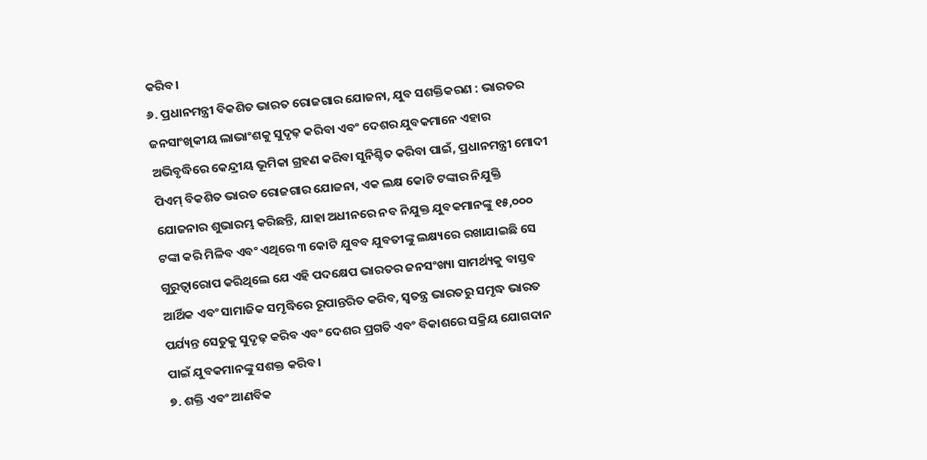କରିବ।
୬. ପ୍ରଧାନମନ୍ତ୍ରୀ ବିକଶିତ ଭାରତ ରୋଜଗାର ଯୋଜନା, ଯୁବ ସଶକ୍ତିକରଣ : ଭାରତର ଜନସାଂଖିକୀୟ ଲାଭାଂଶକୁ ସୁଦୃଢ଼ କରିବା ଏବଂ ଦେଶର ଯୁବକମାନେ ଏହାର ଅଭିବୃଦ୍ଧିରେ କେନ୍ଦ୍ରୀୟ ଭୂମିକା ଗ୍ରହଣ କରିବା ସୁନିଶ୍ଚିତ କରିବା ପାଇଁ, ପ୍ରଧାନମନ୍ତ୍ରୀ ମୋଦୀ ପିଏମ୍ ବିକଶିତ ଭାରତ ରୋଜଗାର ଯୋଜନା, ଏକ ଲକ୍ଷ କୋଟି ଟଙ୍କାର ନିଯୁକ୍ତି ଯୋଜନାର ଶୁଭାରମ୍ଭ କରିଛନ୍ତି, ଯାହା ଅଧୀନରେ ନବ ନିଯୁକ୍ତ ଯୁବକମାନଙ୍କୁ ୧୫,୦୦୦ ଟଙ୍କା କରି ମିଳିବ ଏବଂ ଏଥିରେ ୩ କୋଟି ଯୁବବ ଯୁବତୀଙ୍କୁ ଲକ୍ଷ୍ୟରେ ରଖାଯାଇଛି ସେ ଗୁରୁତ୍ୱାରୋପ କରିଥିଲେ ଯେ ଏହି ପଦକ୍ଷେପ ଭାରତର ଜନସଂଖ୍ୟା ସାମର୍ଥ୍ୟକୁ ବାସ୍ତବ ଆର୍ଥିକ ଏବଂ ସାମାଜିକ ସମୃଦ୍ଧିରେ ରୂପାନ୍ତରିତ କରିବ, ସ୍ୱତନ୍ତ୍ର ଭାରତରୁ ସମୃଦ୍ଧ ଭାରତ ପର୍ଯ୍ୟନ୍ତ ସେତୁକୁ ସୁଦୃଢ଼ କରିବ ଏବଂ ଦେଶର ପ୍ରଗତି ଏବଂ ବିକାଶରେ ସକ୍ରିୟ ଯୋଗଦାନ ପାଇଁ ଯୁବକମାନଙ୍କୁ ସଶକ୍ତ କରିବ।
୭. ଶକ୍ତି ଏବଂ ଆଣବିକ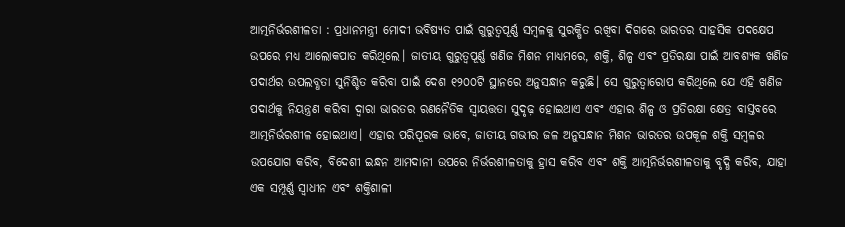ଆତ୍ମନିର୍ଭରଶୀଳତା : ପ୍ରଧାନମନ୍ତ୍ରୀ ମୋଦୀ ଭବିଷ୍ୟତ ପାଇଁ ଗୁରୁତ୍ୱପୂର୍ଣ୍ଣ ସମ୍ବଳକୁ ସୁରକ୍ଷିତ ରଖିବା ଦିଗରେ ଭାରତର ସାହସିକ ପଦକ୍ଷେପ ଉପରେ ମଧ୍ୟ ଆଲୋକପାତ କରିଥିଲେ। ଜାତୀୟ ଗୁରୁତ୍ୱପୂର୍ଣ୍ଣ ଖଣିଜ ମିଶନ ମାଧ୍ୟମରେ, ଶକ୍ତି, ଶିଳ୍ପ ଏବଂ ପ୍ରତିରକ୍ଷା ପାଇଁ ଆବଶ୍ୟକ ଖଣିଜ ପଦାର୍ଥର ଉପଲବ୍ଧତା ସୁନିଶ୍ଚିତ କରିବା ପାଇଁ ଦେଶ ୧୨୦୦ଟି ସ୍ଥାନରେ ଅନୁସନ୍ଧାନ କରୁଛି। ସେ ଗୁରୁତ୍ୱାରୋପ କରିଥିଲେ ଯେ ଏହି ଖଣିଜ ପଦାର୍ଥକୁ ନିୟନ୍ତ୍ରଣ କରିବା ଦ୍ୱାରା ଭାରତର ରଣନୈତିକ ସ୍ୱାୟତ୍ତତା ସୁଦୃଢ଼ ହୋଇଥାଏ ଏବଂ ଏହାର ଶିଳ୍ପ ଓ ପ୍ରତିରକ୍ଷା କ୍ଷେତ୍ର ବାସ୍ତବରେ ଆତ୍ମନିର୍ଭରଶୀଳ ହୋଇଥାଏ। ଏହାର ପରିପୂରକ ଭାବେ, ଜାତୀୟ ଗଭୀର ଜଳ ଅନୁସନ୍ଧାନ ମିଶନ ଭାରତର ଉପକୂଳ ଶକ୍ତି ସମ୍ବଳର ଉପଯୋଗ କରିବ, ବିଦେଶୀ ଇନ୍ଧନ ଆମଦାନୀ ଉପରେ ନିର୍ଭରଶୀଳତାକୁ ହ୍ରାସ କରିବ ଏବଂ ଶକ୍ତି ଆତ୍ମନିର୍ଭରଶୀଳତାକୁ ବୃଦ୍ଧି କରିବ, ଯାହା ଏକ ସମ୍ପୂର୍ଣ୍ଣ ସ୍ୱାଧୀନ ଏବଂ ଶକ୍ତିଶାଳୀ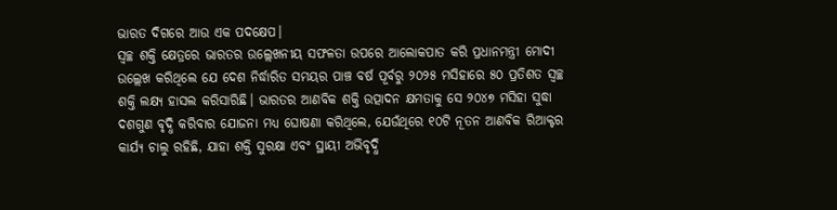ଭାରତ ଦିଗରେ ଆଉ ଏକ ପଦକ୍ଷେପ।
ସ୍ୱଚ୍ଛ ଶକ୍ତି କ୍ଷେତ୍ରରେ ଭାରତର ଉଲ୍ଲେଖନୀୟ ସଫଳତା ଉପରେ ଆଲୋକପାତ କରି ପ୍ରଧାନମନ୍ତ୍ରୀ ମୋଦୀ ଉଲ୍ଲେଖ କରିଥିଲେ ଯେ ଦେଶ ନିର୍ଦ୍ଧାରିତ ସମୟର ପାଞ୍ଚ ବର୍ଷ ପୂର୍ବରୁ ୨୦୨୫ ମସିହାରେ ୫୦ ପ୍ରତିଶତ ସ୍ୱଚ୍ଛ ଶକ୍ତି ଲକ୍ଷ୍ୟ ହାସଲ କରିସାରିଛି। ଭାରତର ଆଣବିକ ଶକ୍ତି ଉତ୍ପାଦନ କ୍ଷମତାକୁ ସେ ୨୦୪୭ ମସିହା ସୁଦ୍ଧା ଦଶଗୁଣ ବୃଦ୍ଧି କରିବାର ଯୋଜନା ମଧ୍ୟ ଘୋଷଣା କରିଥିଲେ, ଯେଉଁଥିରେ ୧୦ଟି ନୂତନ ଆଣବିକ ରିଆକ୍ଟର କାର୍ଯ୍ୟ ଚାଲୁ ରହିଛି, ଯାହା ଶକ୍ତି ସୁରକ୍ଷା ଏବଂ ସ୍ଥାୟୀ ଅଭିବୃଦ୍ଧି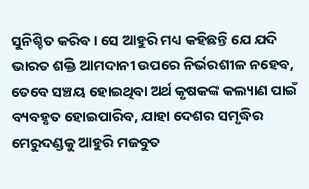ସୁନିଶ୍ଚିତ କରିବ। ସେ ଆହୁରି ମଧ୍ୟ କହିଛନ୍ତି ଯେ ଯଦି ଭାରତ ଶକ୍ତି ଆମଦାନୀ ଉପରେ ନିର୍ଭରଶୀଳ ନହେବ, ତେବେ ସଞ୍ଚୟ ହୋଇଥିବା ଅର୍ଥ କୃଷକଙ୍କ କଲ୍ୟାଣ ପାଇଁ ବ୍ୟବହୃତ ହୋଇପାରିବ, ଯାହା ଦେଶର ସମୃଦ୍ଧିର ମେରୁଦଣ୍ଡକୁ ଆହୁରି ମଜବୁତ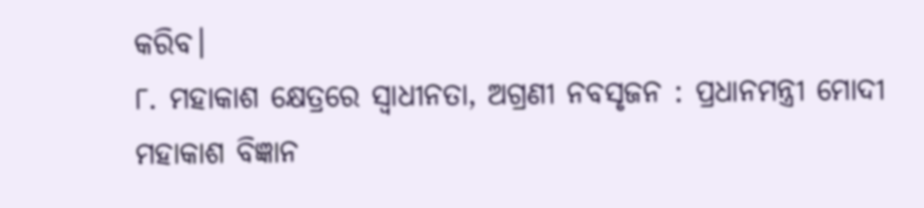କରିବ।
୮. ମହାକାଶ କ୍ଷେତ୍ରରେ ସ୍ୱାଧୀନତା, ଅଗ୍ରଣୀ ନବସୃଜନ : ପ୍ରଧାନମନ୍ତ୍ରୀ ମୋଦୀ ମହାକାଶ ବିଜ୍ଞାନ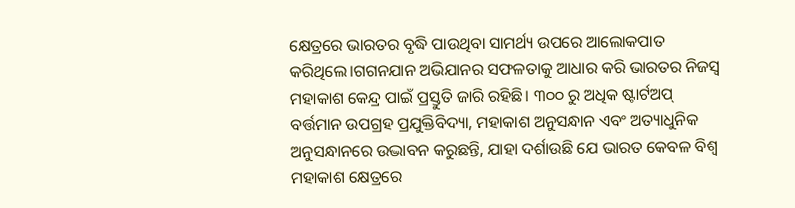କ୍ଷେତ୍ରରେ ଭାରତର ବୃଦ୍ଧି ପାଉଥିବା ସାମର୍ଥ୍ୟ ଉପରେ ଆଲୋକପାତ କରିଥିଲେ।ଗଗନଯାନ ଅଭିଯାନର ସଫଳତାକୁ ଆଧାର କରି ଭାରତର ନିଜସ୍ୱ ମହାକାଶ କେନ୍ଦ୍ର ପାଇଁ ପ୍ରସ୍ତୁତି ଜାରି ରହିଛି। ୩୦୦ ରୁ ଅଧିକ ଷ୍ଟାର୍ଟଅପ୍ ବର୍ତ୍ତମାନ ଉପଗ୍ରହ ପ୍ରଯୁକ୍ତିବିଦ୍ୟା, ମହାକାଶ ଅନୁସନ୍ଧାନ ଏବଂ ଅତ୍ୟାଧୁନିକ ଅନୁସନ୍ଧାନରେ ଉଦ୍ଭାବନ କରୁଛନ୍ତି, ଯାହା ଦର୍ଶାଉଛି ଯେ ଭାରତ କେବଳ ବିଶ୍ୱ ମହାକାଶ କ୍ଷେତ୍ରରେ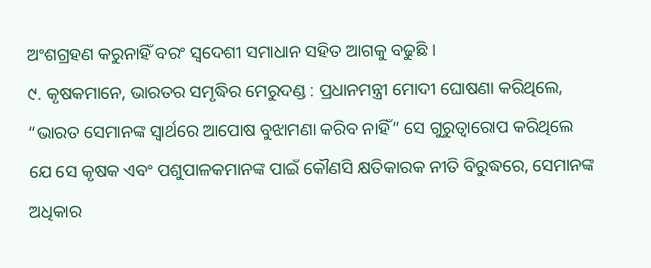ଅଂଶଗ୍ରହଣ କରୁନାହିଁ ବରଂ ସ୍ୱଦେଶୀ ସମାଧାନ ସହିତ ଆଗକୁ ବଢୁଛି ।
୯. କୃଷକମାନେ, ଭାରତର ସମୃଦ୍ଧିର ମେରୁଦଣ୍ଡ : ପ୍ରଧାନମନ୍ତ୍ରୀ ମୋଦୀ ଘୋଷଣା କରିଥିଲେ, “ଭାରତ ସେମାନଙ୍କ ସ୍ୱାର୍ଥରେ ଆପୋଷ ବୁଝାମଣା କରିବ ନାହିଁ” ସେ ଗୁରୁତ୍ୱାରୋପ କରିଥିଲେ ଯେ ସେ କୃଷକ ଏବଂ ପଶୁପାଳକମାନଙ୍କ ପାଇଁ କୌଣସି କ୍ଷତିକାରକ ନୀତି ବିରୁଦ୍ଧରେ, ସେମାନଙ୍କ ଅଧିକାର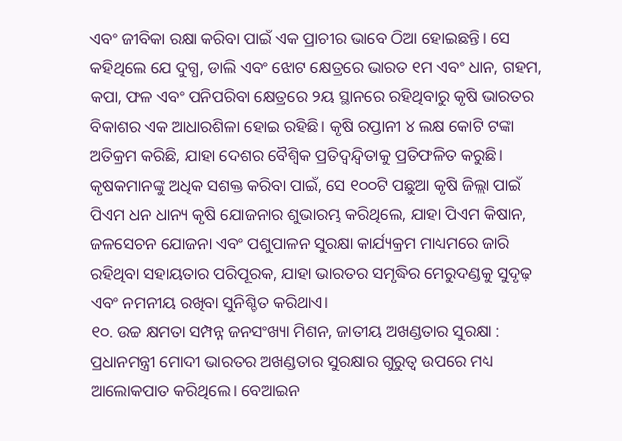ଏବଂ ଜୀବିକା ରକ୍ଷା କରିବା ପାଇଁ ଏକ ପ୍ରାଚୀର ଭାବେ ଠିଆ ହୋଇଛନ୍ତି। ସେ କହିଥିଲେ ଯେ ଦୁଗ୍ଧ, ଡାଲି ଏବଂ ଝୋଟ କ୍ଷେତ୍ରରେ ଭାରତ ୧ମ ଏବଂ ଧାନ, ଗହମ, କପା, ଫଳ ଏବଂ ପନିପରିବା କ୍ଷେତ୍ରରେ ୨ୟ ସ୍ଥାନରେ ରହିଥିବାରୁ କୃଷି ଭାରତର ବିକାଶର ଏକ ଆଧାରଶିଳା ହୋଇ ରହିଛି। କୃଷି ରପ୍ତାନୀ ୪ ଲକ୍ଷ କୋଟି ଟଙ୍କା ଅତିକ୍ରମ କରିଛି, ଯାହା ଦେଶର ବୈଶ୍ୱିକ ପ୍ରତିଦ୍ୱନ୍ଦ୍ୱିତାକୁ ପ୍ରତିଫଳିତ କରୁଛି। କୃଷକମାନଙ୍କୁ ଅଧିକ ସଶକ୍ତ କରିବା ପାଇଁ, ସେ ୧୦୦ଟି ପଛୁଆ କୃଷି ଜିଲ୍ଲା ପାଇଁ ପିଏମ ଧନ ଧାନ୍ୟ କୃଷି ଯୋଜନାର ଶୁଭାରମ୍ଭ କରିଥିଲେ, ଯାହା ପିଏମ କିଷାନ, ଜଳସେଚନ ଯୋଜନା ଏବଂ ପଶୁପାଳନ ସୁରକ୍ଷା କାର୍ଯ୍ୟକ୍ରମ ମାଧ୍ୟମରେ ଜାରି ରହିଥିବା ସହାୟତାର ପରିପୂରକ, ଯାହା ଭାରତର ସମୃଦ୍ଧିର ମେରୁଦଣ୍ଡକୁ ସୁଦୃଢ଼ ଏବଂ ନମନୀୟ ରଖିବା ସୁନିଶ୍ଚିତ କରିଥାଏ।
୧୦. ଉଚ୍ଚ କ୍ଷମତା ସମ୍ପନ୍ନ ଜନସଂଖ୍ୟା ମିଶନ, ଜାତୀୟ ଅଖଣ୍ଡତାର ସୁରକ୍ଷା : ପ୍ରଧାନମନ୍ତ୍ରୀ ମୋଦୀ ଭାରତର ଅଖଣ୍ଡତାର ସୁରକ୍ଷାର ଗୁରୁତ୍ୱ ଉପରେ ମଧ୍ୟ ଆଲୋକପାତ କରିଥିଲେ। ବେଆଇନ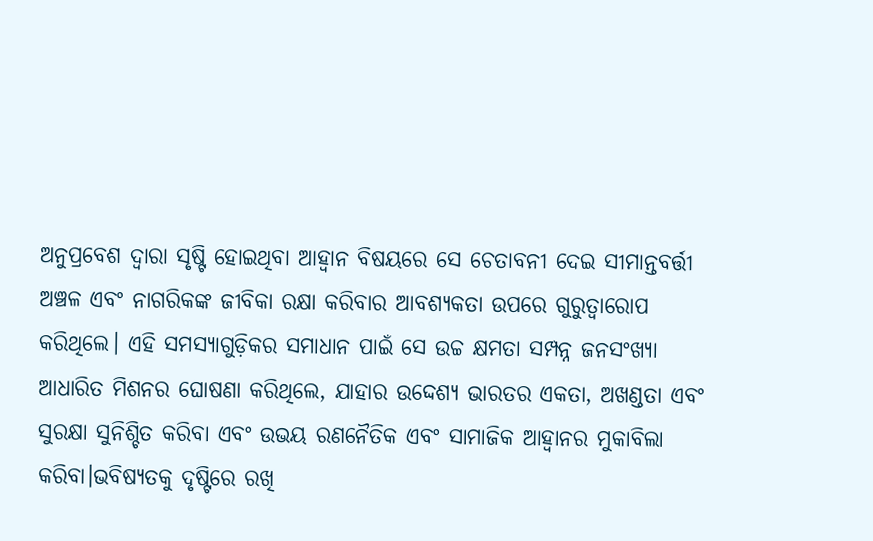ଅନୁପ୍ରବେଶ ଦ୍ୱାରା ସୃଷ୍ଟି ହୋଇଥିବା ଆହ୍ୱାନ ବିଷୟରେ ସେ ଚେତାବନୀ ଦେଇ ସୀମାନ୍ତବର୍ତ୍ତୀ ଅଞ୍ଚଳ ଏବଂ ନାଗରିକଙ୍କ ଜୀବିକା ରକ୍ଷା କରିବାର ଆବଶ୍ୟକତା ଉପରେ ଗୁରୁତ୍ୱାରୋପ କରିଥିଲେ। ଏହି ସମସ୍ୟାଗୁଡ଼ିକର ସମାଧାନ ପାଇଁ ସେ ଉଚ୍ଚ କ୍ଷମତା ସମ୍ପନ୍ନ ଜନସଂଖ୍ୟା ଆଧାରିତ ମିଶନର ଘୋଷଣା କରିଥିଲେ, ଯାହାର ଉଦ୍ଦେଶ୍ୟ ଭାରତର ଏକତା, ଅଖଣ୍ଡତା ଏବଂ ସୁରକ୍ଷା ସୁନିଶ୍ଚିତ କରିବା ଏବଂ ଉଭୟ ରଣନୈତିକ ଏବଂ ସାମାଜିକ ଆହ୍ୱାନର ମୁକାବିଲା କରିବା।ଭବିଷ୍ୟତକୁ ଦୃଷ୍ଟିରେ ରଖି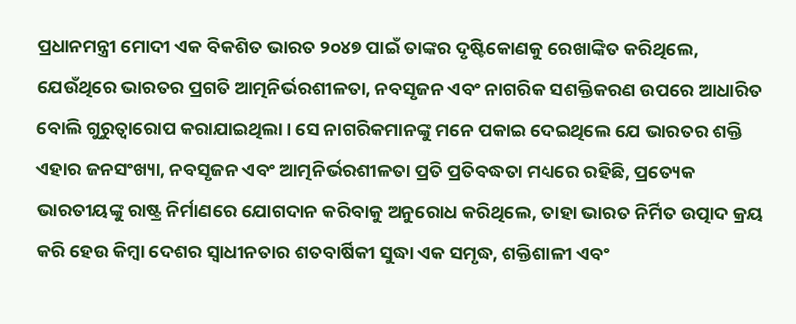ପ୍ରଧାନମନ୍ତ୍ରୀ ମୋଦୀ ଏକ ବିକଶିତ ଭାରତ ୨୦୪୭ ପାଇଁ ତାଙ୍କର ଦୃଷ୍ଟିକୋଣକୁ ରେଖାଙ୍କିତ କରିଥିଲେ, ଯେଉଁଥିରେ ଭାରତର ପ୍ରଗତି ଆତ୍ମନିର୍ଭରଶୀଳତା, ନବସୃଜନ ଏବଂ ନାଗରିକ ସଶକ୍ତିକରଣ ଉପରେ ଆଧାରିତ ବୋଲି ଗୁରୁତ୍ୱାରୋପ କରାଯାଇଥିଲା। ସେ ନାଗରିକମାନଙ୍କୁ ମନେ ପକାଇ ଦେଇଥିଲେ ଯେ ଭାରତର ଶକ୍ତି ଏହାର ଜନସଂଖ୍ୟା, ନବସୃଜନ ଏବଂ ଆତ୍ମନିର୍ଭରଶୀଳତା ପ୍ରତି ପ୍ରତିବଦ୍ଧତା ମଧ୍ୟରେ ରହିଛି, ପ୍ରତ୍ୟେକ ଭାରତୀୟଙ୍କୁ ରାଷ୍ଟ୍ର ନିର୍ମାଣରେ ଯୋଗଦାନ କରିବାକୁ ଅନୁରୋଧ କରିଥିଲେ, ତାହା ଭାରତ ନିର୍ମିତ ଉତ୍ପାଦ କ୍ରୟ କରି ହେଉ କିମ୍ବା ଦେଶର ସ୍ୱାଧୀନତାର ଶତବାର୍ଷିକୀ ସୁଦ୍ଧା ଏକ ସମୃଦ୍ଧ, ଶକ୍ତିଶାଳୀ ଏବଂ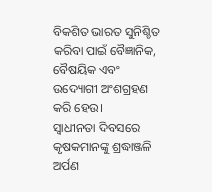ବିକଶିତ ଭାରତ ସୁନିଶ୍ଚିତ କରିବା ପାଇଁ ବୈଜ୍ଞାନିକ, ବୈଷୟିକ ଏବଂ ଉଦ୍ୟୋଗୀ ଅଂଶଗ୍ରହଣ କରି ହେଉ।
ସ୍ୱାଧୀନତା ଦିବସରେ କୃଷକମାନଙ୍କୁ ଶ୍ରଦ୍ଧାଞ୍ଜଳି ଅର୍ପଣ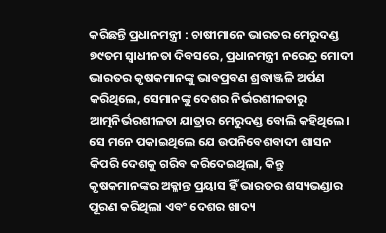କରିଛନ୍ତି ପ୍ରଧାନମନ୍ତ୍ରୀ : ଚାଷୀମାନେ ଭାରତର ମେରୁଦଣ୍ଡ
୭୯ତମ ସ୍ୱାଧୀନତା ଦିବସରେ, ପ୍ରଧାନମନ୍ତ୍ରୀ ନରେନ୍ଦ୍ର ମୋଦୀ ଭାରତର କୃଷକମାନଙ୍କୁ ଭାବପ୍ରବଣ ଶ୍ରଦ୍ଧାଞ୍ଜଳି ଅର୍ପଣ କରିଥିଲେ, ସେମାନଙ୍କୁ ଦେଶର ନିର୍ଭରଶୀଳତାରୁ ଆତ୍ମନିର୍ଭରଶୀଳତା ଯାତ୍ରାର ମେରୁଦଣ୍ଡ ବୋଲି କହିଥିଲେ। ସେ ମନେ ପକାଇଥିଲେ ଯେ ଉପନିବେଶବାଦୀ ଶାସନ କିପରି ଦେଶକୁ ଗରିବ କରିଦେଇଥିଲା, କିନ୍ତୁ କୃଷକମାନଙ୍କର ଅକ୍ଳାନ୍ତ ପ୍ରୟାସ ହିଁ ଭାରତର ଶସ୍ୟଭଣ୍ଡାର ପୂରଣ କରିଥିଲା ଏବଂ ଦେଶର ଖାଦ୍ୟ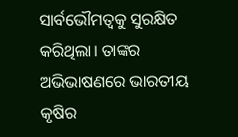ସାର୍ବଭୌମତ୍ୱକୁ ସୁରକ୍ଷିତ କରିଥିଲା। ତାଙ୍କର ଅଭିଭାଷଣରେ ଭାରତୀୟ କୃଷିର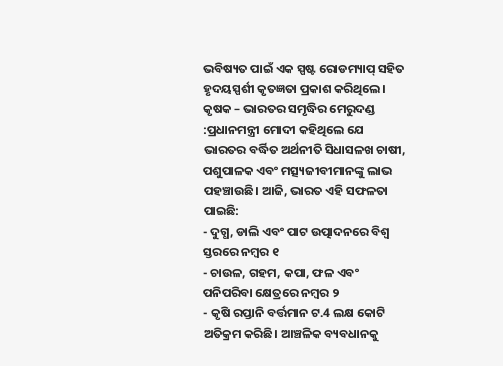ଭବିଷ୍ୟତ ପାଇଁ ଏକ ସ୍ପଷ୍ଟ ରୋଡମ୍ୟାପ୍ ସହିତ ହୃଦୟସ୍ପର୍ଶୀ କୃତଜ୍ଞତା ପ୍ରକାଶ କରିଥିଲେ।
କୃଷକ – ଭାରତର ସମୃଦ୍ଧିର ମେରୁଦଣ୍ଡ :ପ୍ରଧାନମନ୍ତ୍ରୀ ମୋଦୀ କହିଥିଲେ ଯେ ଭାରତର ବର୍ଦ୍ଧିତ ଅର୍ଥନୀତି ସିଧାସଳଖ ଚାଷୀ, ପଶୁପାଳକ ଏବଂ ମତ୍ସ୍ୟଜୀବୀମାନଙ୍କୁ ଲାଭ ପହଞ୍ଚାଉଛି। ଆଜି, ଭାରତ ଏହି ସଫଳତା ପାଇଛି:
- ଦୁଗ୍ଧ, ଡାଲି ଏବଂ ପାଟ ଉତ୍ପାଦନରେ ବିଶ୍ୱ ସ୍ତରରେ ନମ୍ବର ୧
- ଚାଉଳ, ଗହମ, କପା, ଫଳ ଏବଂ ପନିପରିବା କ୍ଷେତ୍ରରେ ନମ୍ବର ୨
- କୃଷି ରପ୍ତାନି ବର୍ତ୍ତମାନ ଟ.4 ଲକ୍ଷ କୋଟି ଅତିକ୍ରମ କରିଛି। ଆଞ୍ଚଳିକ ବ୍ୟବଧାନକୁ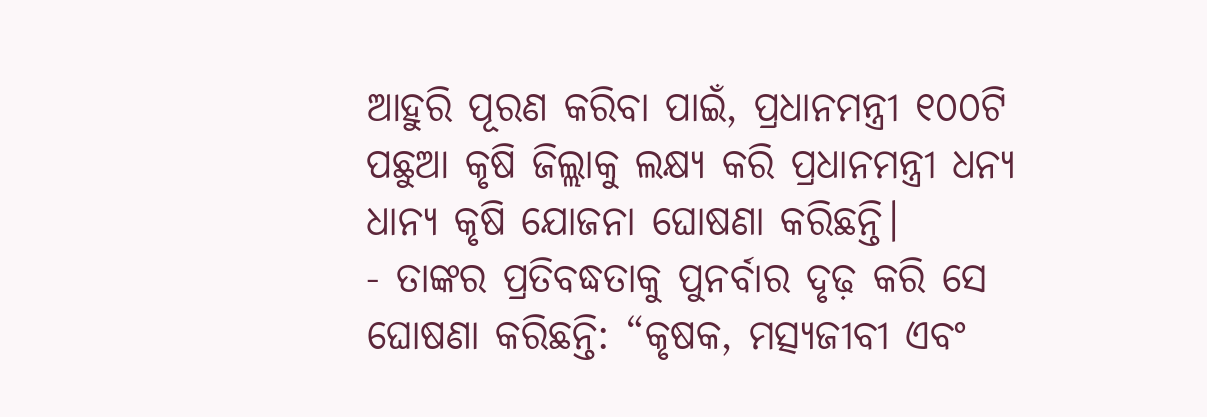ଆହୁରି ପୂରଣ କରିବା ପାଇଁ, ପ୍ରଧାନମନ୍ତ୍ରୀ ୧୦୦ଟି ପଛୁଆ କୃଷି ଜିଲ୍ଲାକୁ ଲକ୍ଷ୍ୟ କରି ପ୍ରଧାନମନ୍ତ୍ରୀ ଧନ୍ୟ ଧାନ୍ୟ କୃଷି ଯୋଜନା ଘୋଷଣା କରିଛନ୍ତି।
- ତାଙ୍କର ପ୍ରତିବଦ୍ଧତାକୁ ପୁନର୍ବାର ଦୃଢ଼ କରି ସେ ଘୋଷଣା କରିଛନ୍ତି: “କୃଷକ, ମତ୍ସ୍ୟଜୀବୀ ଏବଂ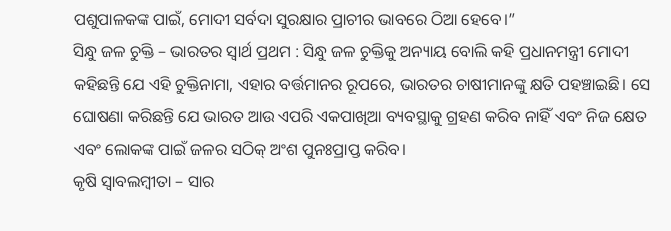ପଶୁପାଳକଙ୍କ ପାଇଁ, ମୋଦୀ ସର୍ବଦା ସୁରକ୍ଷାର ପ୍ରାଚୀର ଭାବରେ ଠିଆ ହେବେ।”
ସିନ୍ଧୁ ଜଳ ଚୁକ୍ତି – ଭାରତର ସ୍ୱାର୍ଥ ପ୍ରଥମ : ସିନ୍ଧୁ ଜଳ ଚୁକ୍ତିକୁ ଅନ୍ୟାୟ ବୋଲି କହି ପ୍ରଧାନମନ୍ତ୍ରୀ ମୋଦୀ କହିଛନ୍ତି ଯେ ଏହି ଚୁକ୍ତିନାମା, ଏହାର ବର୍ତ୍ତମାନର ରୂପରେ, ଭାରତର ଚାଷୀମାନଙ୍କୁ କ୍ଷତି ପହଞ୍ଚାଇଛି। ସେ ଘୋଷଣା କରିଛନ୍ତି ଯେ ଭାରତ ଆଉ ଏପରି ଏକପାଖିଆ ବ୍ୟବସ୍ଥାକୁ ଗ୍ରହଣ କରିବ ନାହିଁ ଏବଂ ନିଜ କ୍ଷେତ ଏବଂ ଲୋକଙ୍କ ପାଇଁ ଜଳର ସଠିକ୍ ଅଂଶ ପୁନଃପ୍ରାପ୍ତ କରିବ।
କୃଷି ସ୍ୱାବଲମ୍ବୀତା – ସାର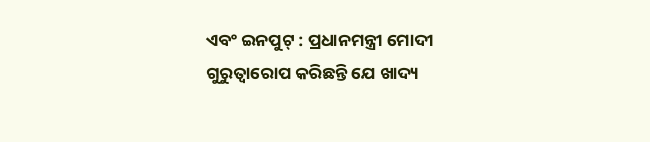ଏବଂ ଇନପୁଟ୍ : ପ୍ରଧାନମନ୍ତ୍ରୀ ମୋଦୀ ଗୁରୁତ୍ୱାରୋପ କରିଛନ୍ତି ଯେ ଖାଦ୍ୟ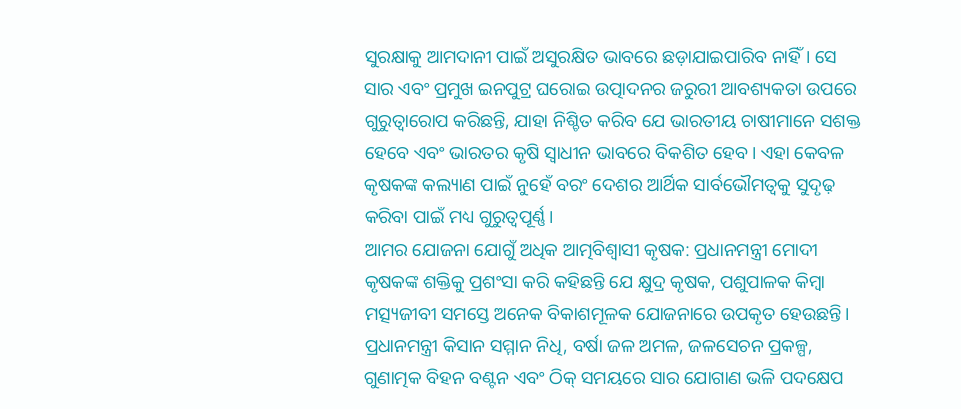ସୁରକ୍ଷାକୁ ଆମଦାନୀ ପାଇଁ ଅସୁରକ୍ଷିତ ଭାବରେ ଛଡ଼ାଯାଇପାରିବ ନାହିଁ। ସେ ସାର ଏବଂ ପ୍ରମୁଖ ଇନପୁଟ୍ର ଘରୋଇ ଉତ୍ପାଦନର ଜରୁରୀ ଆବଶ୍ୟକତା ଉପରେ ଗୁରୁତ୍ୱାରୋପ କରିଛନ୍ତି, ଯାହା ନିଶ୍ଚିତ କରିବ ଯେ ଭାରତୀୟ ଚାଷୀମାନେ ସଶକ୍ତ ହେବେ ଏବଂ ଭାରତର କୃଷି ସ୍ୱାଧୀନ ଭାବରେ ବିକଶିତ ହେବ। ଏହା କେବଳ କୃଷକଙ୍କ କଲ୍ୟାଣ ପାଇଁ ନୁହେଁ ବରଂ ଦେଶର ଆର୍ଥିକ ସାର୍ବଭୌମତ୍ୱକୁ ସୁଦୃଢ଼ କରିବା ପାଇଁ ମଧ୍ୟ ଗୁରୁତ୍ୱପୂର୍ଣ୍ଣ।
ଆମର ଯୋଜନା ଯୋଗୁଁ ଅଧିକ ଆତ୍ମବିଶ୍ୱାସୀ କୃଷକ: ପ୍ରଧାନମନ୍ତ୍ରୀ ମୋଦୀ କୃଷକଙ୍କ ଶକ୍ତିକୁ ପ୍ରଶଂସା କରି କହିଛନ୍ତି ଯେ କ୍ଷୁଦ୍ର କୃଷକ, ପଶୁପାଳକ କିମ୍ବା ମତ୍ସ୍ୟଜୀବୀ ସମସ୍ତେ ଅନେକ ବିକାଶମୂଳକ ଯୋଜନାରେ ଉପକୃତ ହେଉଛନ୍ତି।
ପ୍ରଧାନମନ୍ତ୍ରୀ କିସାନ ସମ୍ମାନ ନିଧି, ବର୍ଷା ଜଳ ଅମଳ, ଜଳସେଚନ ପ୍ରକଳ୍ପ, ଗୁଣାତ୍ମକ ବିହନ ବଣ୍ଟନ ଏବଂ ଠିକ୍ ସମୟରେ ସାର ଯୋଗାଣ ଭଳି ପଦକ୍ଷେପ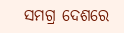ସମଗ୍ର ଦେଶରେ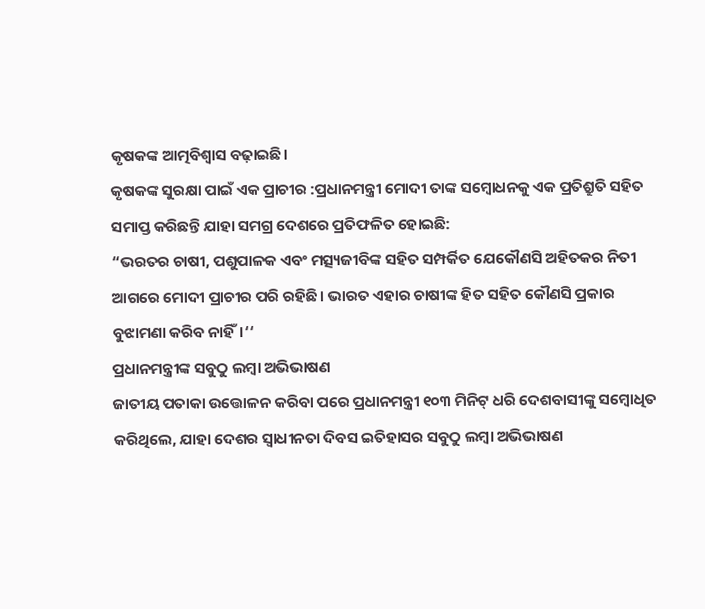କୃଷକଙ୍କ ଆତ୍ମବିଶ୍ୱାସ ବଢ଼ାଇଛି।
କୃଷକଙ୍କ ସୁରକ୍ଷା ପାଇଁ ଏକ ପ୍ରାଚୀର :ପ୍ରଧାନମନ୍ତ୍ରୀ ମୋଦୀ ତାଙ୍କ ସମ୍ବୋଧନକୁ ଏକ ପ୍ରତିଶ୍ରୁତି ସହିତ ସମାପ୍ତ କରିଛନ୍ତି ଯାହା ସମଗ୍ର ଦେଶରେ ପ୍ରତିଫଳିତ ହୋଇଛି:
“ଭରତର ଚାଷୀ, ପଶୁପାଳକ ଏବଂ ମତ୍ସ୍ୟଜୀବିଙ୍କ ସହିତ ସମ୍ପର୍କିତ ଯେକୌଣସି ଅହିତକର ନିତୀ ଆଗରେ ମୋଦୀ ପ୍ରାଚୀର ପରି ରହିଛି। ଭାରତ ଏହାର ଚାଷୀଙ୍କ ହିତ ସହିତ କୌଣସି ପ୍ରକାର ବୁଝାମଣା କରିବ ନାହିଁ।‘‘
ପ୍ରଧାନମନ୍ତ୍ରୀଙ୍କ ସବୁଠୁ ଲମ୍ବା ଅଭିଭାଷଣ
ଜାତୀୟ ପତାକା ଉତ୍ତୋଳନ କରିବା ପରେ ପ୍ରଧାନମନ୍ତ୍ରୀ ୧୦୩ ମିନିଟ୍ ଧରି ଦେଶବାସୀଙ୍କୁ ସମ୍ବୋଧିତ କରିଥିଲେ, ଯାହା ଦେଶର ସ୍ୱାଧୀନତା ଦିବସ ଇତିହାସର ସବୁଠୁ ଲମ୍ବା ଅଭିଭାଷଣ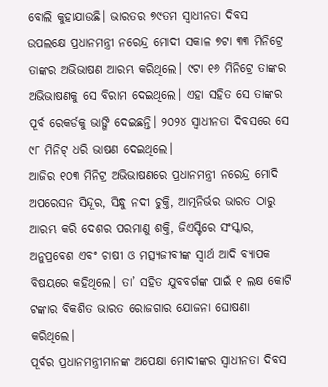ବୋଲି କୁହାଯାଉଛି। ଭାରତର ୭୯ତମ ସ୍ବାଧୀନତା ଦିବସ ଉପଲକ୍ଷେ ପ୍ରଧାନମନ୍ତ୍ରୀ ନରେନ୍ଦ୍ର ମୋଦୀ ସକାଳ ୭ଟା ୩୩ ମିନିଟ୍ରେ ତାଙ୍କର ଅଭିଭାଷଣ ଆରମ୍ଭ କରିଥିଲେ। ୯ଟା ୧୬ ମିନିଟ୍ରେ ତାଙ୍କର ଅଭିଭାଷଣକୁ ସେ ବିରାମ ଦେଇଥିଲେ। ଏହା ସହିତ ସେ ତାଙ୍କର ପୂର୍ବ ରେକର୍ଡକୁ ଭାଙ୍ଗି ଦେଇଛନ୍ତି। ୨୦୨୪ ସ୍ୱାଧୀନତା ଦିବସରେ ସେ ୯୮ ମିନିଟ୍ ଧରି ଭାଷଣ ଦେଇଥିଲେ।
ଆଜିର ୧୦୩ ମିନିଟ୍ର ଅଭିଭାଷଣରେ ପ୍ରଧାନମନ୍ତ୍ରୀ ନରେନ୍ଦ୍ର ମୋଦି ଅପରେସନ ସିନ୍ଦୂର, ସିନ୍ଧୁ ନଦୀ ଚୁକ୍ତି, ଆତ୍ମନିର୍ଭର ଭାରତ ଠାରୁ ଆରମ୍ଭ କରି ଦେଶର ପରମାଣୁ ଶକ୍ତି, ଜିଏସ୍ଟିରେ ସଂସ୍କାର, ଅନୁପ୍ରବେଶ ଏବଂ ଚାଷୀ ଓ ମତ୍ସ୍ୟଜୀବୀଙ୍କ ସ୍ୱାର୍ଥ ଆଦି ବ୍ୟାପକ ବିଷୟରେ କହିଥିଲେ। ତା’ ସହିତ ଯୁବବର୍ଗଙ୍କ ପାଇଁ ୧ ଲକ୍ଷ କୋଟି ଟଙ୍କାର ବିକଶିତ ଭାରତ ରୋଜଗାର ଯୋଜନା ଘୋଷଣା କରିଥିଲେ।
ପୂର୍ବର ପ୍ରଧାନମନ୍ତ୍ରୀମାନଙ୍କ ଅପେକ୍ଷା ମୋଦୀଙ୍କର ସ୍ୱାଧୀନତା ଦିବସ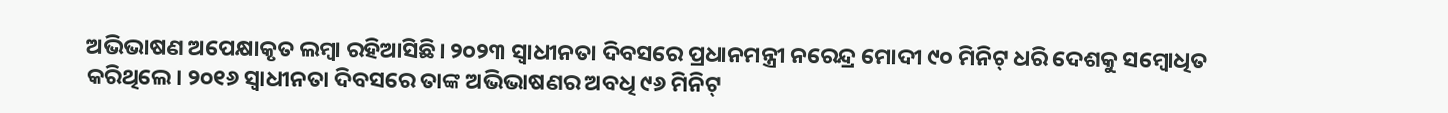ଅଭିଭାଷଣ ଅପେକ୍ଷାକୃତ ଲମ୍ବା ରହିଆସିଛି। ୨୦୨୩ ସ୍ୱାଧୀନତା ଦିବସରେ ପ୍ରଧାନମନ୍ତ୍ରୀ ନରେନ୍ଦ୍ର ମୋଦୀ ୯୦ ମିନିଟ୍ ଧରି ଦେଶକୁ ସମ୍ବୋଧିତ କରିଥିଲେ। ୨୦୧୬ ସ୍ୱାଧୀନତା ଦିବସରେ ତାଙ୍କ ଅଭିଭାଷଣର ଅବଧି ୯୬ ମିନିଟ୍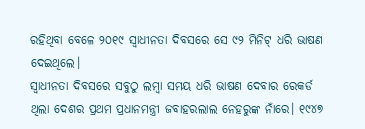ରହିଥିବା ବେଳେ ୨୦୧୯ ସ୍ୱାଧୀନତା ଦିବସରେ ସେ ୯୨ ମିନିଟ୍ ଧରି ଭାଷଣ ଦେଇଥିଲେ।
ସ୍ୱାଧୀନତା ଦିବସରେ ସବୁଠୁ ଲମ୍ବା ସମୟ ଧରି ଭାଷଣ ଦେବାର ରେକର୍ଡ ଥିଲା ଦେଶର ପ୍ରଥମ ପ୍ରଧାନମନ୍ତ୍ରୀ ଜବାହରଲାଲ ନେହରୁଙ୍କ ନାଁରେ। ୧୯୪୭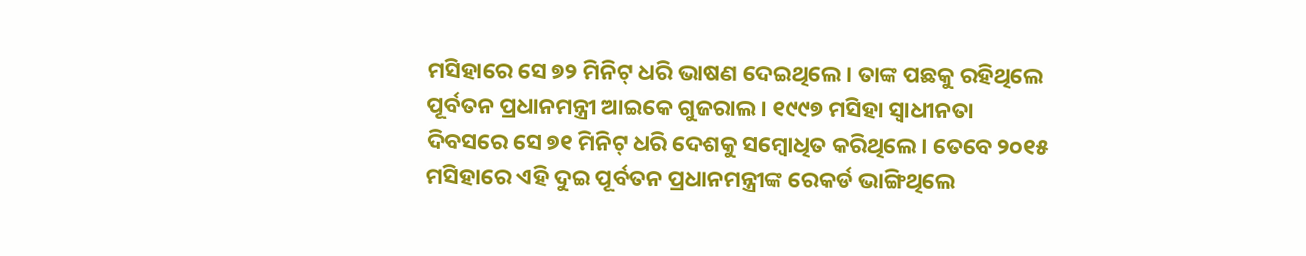ମସିହାରେ ସେ ୭୨ ମିନିଟ୍ ଧରି ଭାଷଣ ଦେଇଥିଲେ। ତାଙ୍କ ପଛକୁ ରହିଥିଲେ ପୂର୍ବତନ ପ୍ରଧାନମନ୍ତ୍ରୀ ଆଇକେ ଗୁଜରାଲ। ୧୯୯୭ ମସିହା ସ୍ୱାଧୀନତା ଦିବସରେ ସେ ୭୧ ମିନିଟ୍ ଧରି ଦେଶକୁ ସମ୍ବୋଧିତ କରିଥିଲେ। ତେବେ ୨୦୧୫ ମସିହାରେ ଏହି ଦୁଇ ପୂର୍ବତନ ପ୍ରଧାନମନ୍ତ୍ରୀଙ୍କ ରେକର୍ଡ ଭାଙ୍ଗିଥିଲେ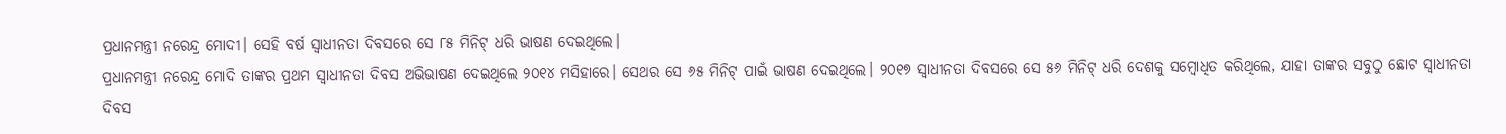ପ୍ରଧାନମନ୍ତ୍ରୀ ନରେନ୍ଦ୍ର ମୋଦୀ। ସେହି ବର୍ଷ ସ୍ୱାଧୀନତା ଦିବସରେ ସେ ୮୫ ମିନିଟ୍ ଧରି ଭାଷଣ ଦେଇଥିଲେ।
ପ୍ରଧାନମନ୍ତ୍ରୀ ନରେନ୍ଦ୍ର ମୋଦି ତାଙ୍କର ପ୍ରଥମ ସ୍ୱାଧୀନତା ଦିବସ ଅଭିଭାଷଣ ଦେଇଥିଲେ ୨୦୧୪ ମସିହାରେ। ସେଥର ସେ ୬୫ ମିନିଟ୍ ପାଇଁ ଭାଷଣ ଦେଇଥିଲେ। ୨୦୧୭ ସ୍ୱାଧୀନତା ଦିବସରେ ସେ ୫୬ ମିନିଟ୍ ଧରି ଦେଶକୁ ସମ୍ବୋଧିତ କରିଥିଲେ, ଯାହା ତାଙ୍କର ସବୁଠୁ ଛୋଟ ସ୍ୱାଧୀନତା ଦିବସ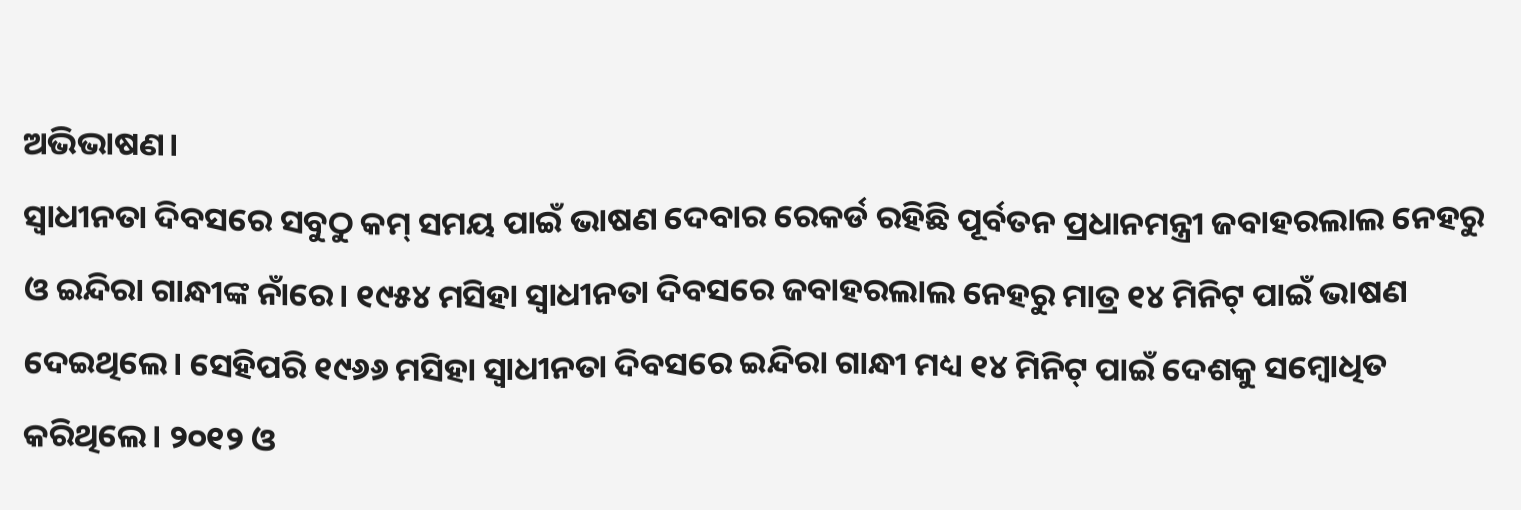ଅଭିଭାଷଣ।
ସ୍ୱାଧୀନତା ଦିବସରେ ସବୁଠୁ କମ୍ ସମୟ ପାଇଁ ଭାଷଣ ଦେବାର ରେକର୍ଡ ରହିଛି ପୂର୍ବତନ ପ୍ରଧାନମନ୍ତ୍ରୀ ଜବାହରଲାଲ ନେହରୁ ଓ ଇନ୍ଦିରା ଗାନ୍ଧୀଙ୍କ ନାଁରେ। ୧୯୫୪ ମସିହା ସ୍ୱାଧୀନତା ଦିବସରେ ଜବାହରଲାଲ ନେହରୁ ମାତ୍ର ୧୪ ମିନିଟ୍ ପାଇଁ ଭାଷଣ ଦେଇଥିଲେ। ସେହିପରି ୧୯୬୬ ମସିହା ସ୍ୱାଧୀନତା ଦିବସରେ ଇନ୍ଦିରା ଗାନ୍ଧୀ ମଧ୍ୟ ୧୪ ମିନିଟ୍ ପାଇଁ ଦେଶକୁ ସମ୍ବୋଧିତ କରିଥିଲେ। ୨୦୧୨ ଓ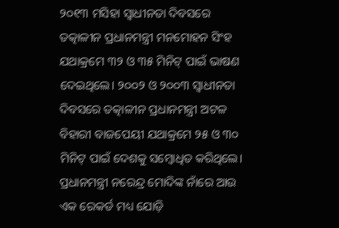୨୦୧୩ ମସିହା ସ୍ୱାଧୀନତା ଦିବସରେ ତତ୍କାଳୀନ ପ୍ରଧାନମନ୍ତ୍ରୀ ମନମୋହନ ସିଂହ ଯଥାକ୍ରମେ ୩୨ ଓ ୩୫ ମିନିଟ୍ ପାଇଁ ଭାଷଣ ଦେଇଥିଲେ। ୨୦୦୨ ଓ ୨୦୦୩ ସ୍ୱାଧୀନତା ଦିବସରେ ତତ୍କାଳୀନ ପ୍ରଧାନମନ୍ତ୍ରୀ ଅଟଳ ବିହାରୀ ବାଜପେୟୀ ଯଥାକ୍ରମେ ୨୫ ଓ ୩୦ ମିନିଟ୍ ପାଇଁ ଦେଶକୁ ସମ୍ବୋଧିତ କରିଥିଲେ।
ପ୍ରଧାନମନ୍ତ୍ରୀ ନରେନ୍ଦ୍ର ମୋଦିଙ୍କ ନାଁରେ ଆଉ ଏକ ରେକର୍ଡ ମଧ୍ୟ ଯୋଡ଼ି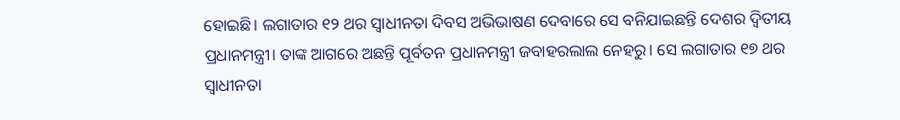ହୋଇଛି। ଲଗାତାର ୧୨ ଥର ସ୍ୱାଧୀନତା ଦିବସ ଅଭିଭାଷଣ ଦେବାରେ ସେ ବନିଯାଇଛନ୍ତି ଦେଶର ଦ୍ୱିତୀୟ ପ୍ରଧାନମନ୍ତ୍ରୀ। ତାଙ୍କ ଆଗରେ ଅଛନ୍ତି ପୂର୍ବତନ ପ୍ରଧାନମନ୍ତ୍ରୀ ଜବାହରଲାଲ ନେହରୁ। ସେ ଲଗାତାର ୧୭ ଥର ସ୍ୱାଧୀନତା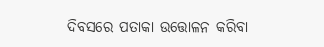ଦିବସରେ ପତାକା ଉତ୍ତୋଳନ କରିବା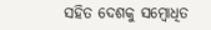ସହିତ ଦେଶକୁ ସମ୍ବୋଧିତ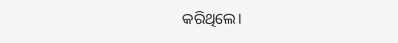କରିଥିଲେ।